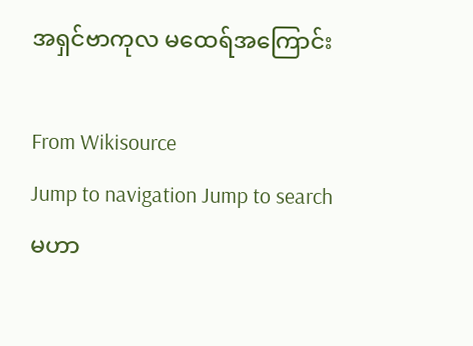အရှင်ဗာကုလ မထေရ်အကြောင်း

From Wikisource
Jump to navigation Jump to search
မဟာ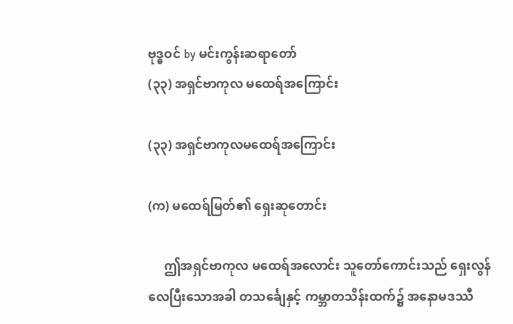ဗုဒ္ဓဝင် by မင်းကွန်းဆရာတော်
(၃၃) အရှင်ဗာကုလ မထေရ်အကြောင်း

(၃၃) အရှင်ဗာကုလမထေရ်အကြောင်း

(က) မထေရ်မြတ်၏ ရှေးဆုတောင်း

     ဤအရှင်ဗာကုလ မထေရ်အလောင်း သူတော်ကောင်းသည် ရှေးလွန်လေပြီးသောအခါ တသင်္ချေနှင့် ကမ္ဘာတသိန်းထက်၌ အနောမဒဿီ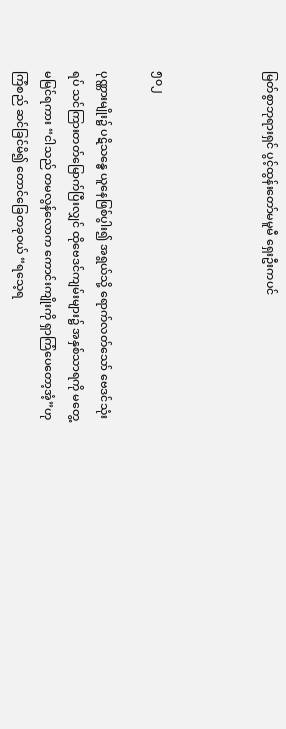မြတ်စွာဘုရားရှင် ပွင့်ထွန်းတော်မမူမီ ရှေးဦးကပင်



၅၀၂

ပုဏ္ဏားမျိုး၌ ပဋိသန္ဓေ ယူနေဖြစ်ပွါး၍ အရွယ်သို့ ရောက်လတ်သော် ဗေဒင်သုံးရပ် သင်ကြားတတ်မြောက်ပြီးလျှင် ထိုဗေဒင်ကျမ်းများ၌ အနှစ်သာရကို မတွေ့မမြင်ရကား “ငါသည် တမလွန်လောက ကောင်းကျိုးကို ရှာကြံပေတော့အံ့”ဟု ကြံစည် ဆင်ခြင်မိ၍ တောင်ခြေတခုဝယ် “ရသေ့ရ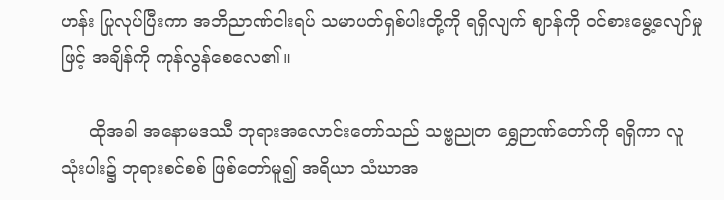ဟန်း ပြုလုပ်ပြီးကာ အဘိညာဏ်ငါးရပ် သမာပတ်ရှစ်ပါးတို့ကို ရရှိလျက် ဈာန်ကို ဝင်စားမွေ့လျော်မှုဖြင့် အချိန်ကို ကုန်လွန်စေလေ၏။

     ထိုအခါ အနောမဒဿီ ဘုရားအလောင်းတော်သည် သဗ္ဗညုတ ရွှေဉာဏ်တော်ကို ရရှိကာ လူသုံးပါး၌ ဘုရားစင်စစ် ဖြစ်တော်မူ၍ အရိယာ သံဃာအ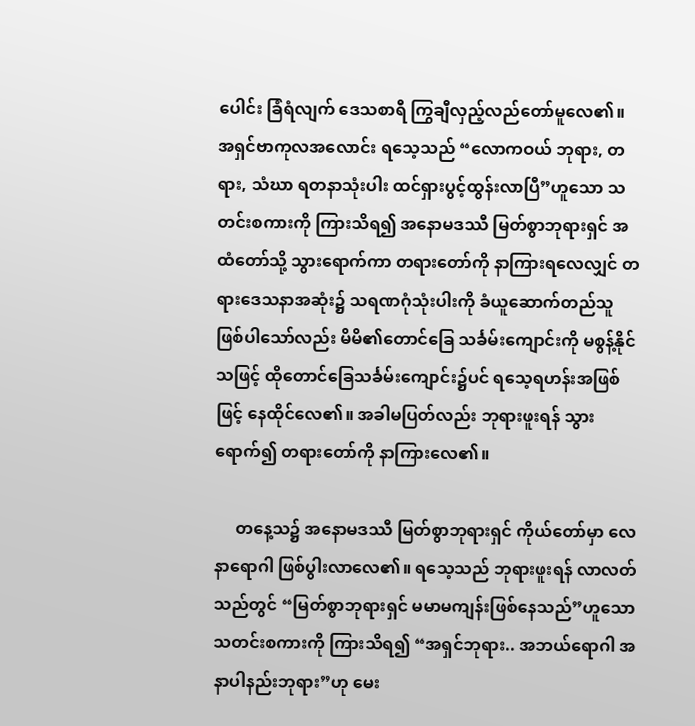ပေါင်း ခြံရံလျက် ဒေသစာရီ ကြွချီလှည့်လည်တော်မူလေ၏။ အရှင်ဗာကုလအလောင်း ရသေ့သည် “လောကဝယ် ဘုရား, တရား, သံဃာ ရတနာသုံးပါး ထင်ရှားပွင့်ထွန်းလာပြီ”ဟူသော သတင်းစကားကို ကြားသိရ၍ အနောမဒဿီ မြတ်စွာဘုရားရှင် အထံတော်သို့ သွားရောက်ကာ တရားတော်ကို နာကြားရလေလျှင် တရားဒေသနာအဆုံး၌ သရဏဂုံသုံးပါးကို ခံယူဆောက်တည်သူ ဖြစ်ပါသော်လည်း မိမိ၏တောင်ခြေ သင်္ခမ်းကျောင်းကို မစွန့်နိုင်သဖြင့် ထိုတောင်ခြေသင်္ခမ်းကျောင်း၌ပင် ရသေ့ရဟန်းအဖြစ်ဖြင့် နေထိုင်လေ၏။ အခါမပြတ်လည်း ဘုရားဖူးရန် သွားရောက်၍ တရားတော်ကို နာကြားလေ၏။

     တနေ့သ၌ အနောမဒဿီ မြတ်စွာဘုရားရှင် ကိုယ်တော်မှာ လေနာရောဂါ ဖြစ်ပွါးလာလေ၏။ ရသေ့သည် ဘုရားဖူးရန် လာလတ်သည်တွင် “မြတ်စွာဘုရားရှင် မမာမကျန်းဖြစ်နေသည်”ဟူသော သတင်းစကားကို ကြားသိရ၍ “အရှင်ဘုရား.. အဘယ်ရောဂါ အနာပါနည်းဘုရား”ဟု မေး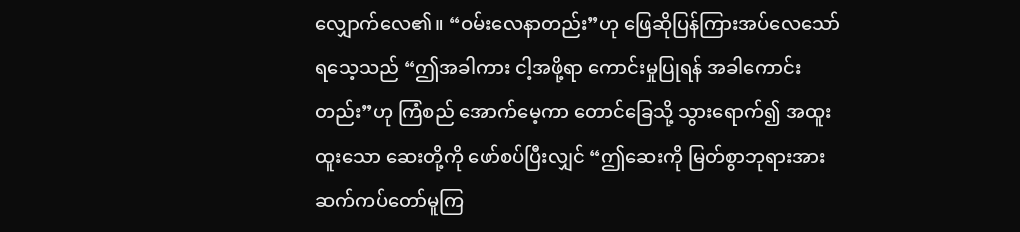လျှောက်လေ၏။ “ဝမ်းလေနာတည်း”ဟု ဖြေဆိုပြန်ကြားအပ်လေသော် ရသေ့သည် “ဤအခါကား ငါ့အဖို့ရာ ကောင်းမှုပြုရန် အခါကောင်းတည်း”ဟု ကြံစည် အောက်မေ့ကာ တောင်ခြေသို့ သွားရောက်၍ အထူးထူးသော ဆေးတို့ကို ဖော်စပ်ပြီးလျှင် “ဤဆေးကို မြတ်စွာဘုရားအား ဆက်ကပ်တော်မူကြ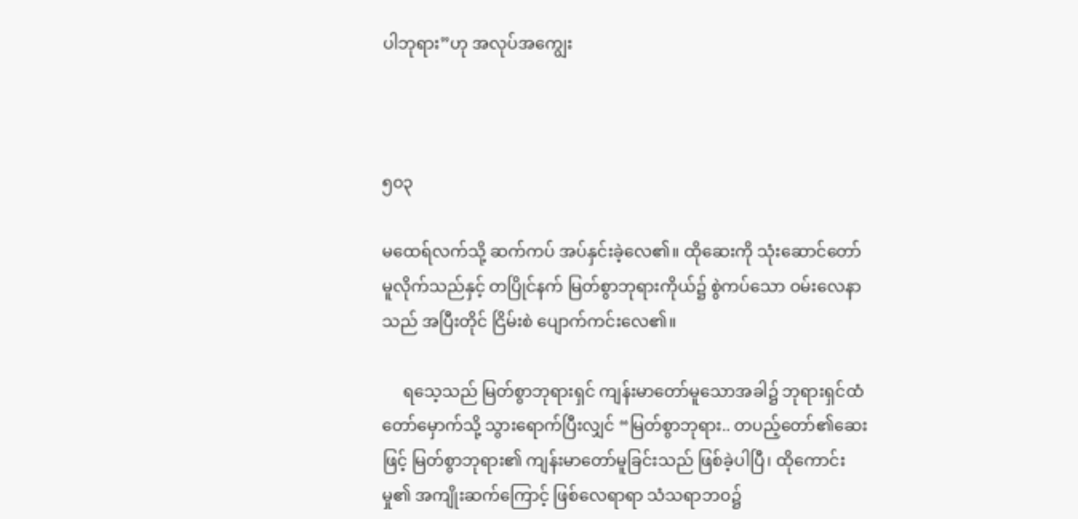ပါဘုရား”ဟု အလုပ်အကျွေး



၅၀၃

မထေရ်လက်သို့ ဆက်ကပ် အပ်နှင်းခဲ့လေ၏။ ထိုဆေးကို သုံးဆောင်တော်မူလိုက်သည်နှင့် တပြိုင်နက် မြတ်စွာဘုရားကိုယ်၌ စွဲကပ်သော ဝမ်းလေနာသည် အပြီးတိုင် ငြိမ်းစဲ ပျောက်ကင်းလေ၏။

     ရသေ့သည် မြတ်စွာဘုရားရှင် ကျန်းမာတော်မူသောအခါ၌ ဘုရားရှင်ထံတော်မှောက်သို့ သွားရောက်ပြီးလျှင် “မြတ်စွာဘုရား.. တပည့်တော်၏ဆေးဖြင့် မြတ်စွာဘုရား၏ ကျန်းမာတော်မူခြင်းသည် ဖြစ်ခဲ့ပါပြီ၊ ထိုကောင်းမှု၏ အကျိုးဆက်ကြောင့် ဖြစ်လေရာရာ သံသရာဘဝ၌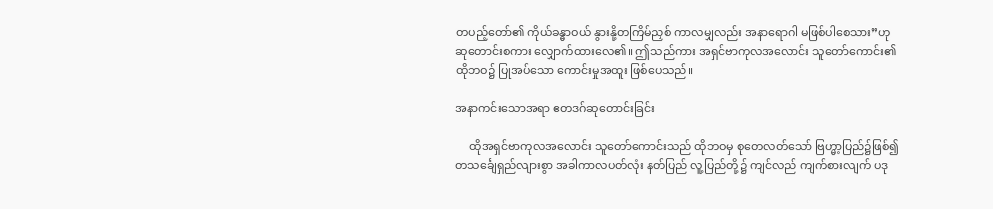တပည့်တော်၏ ကိုယ်ခန္ဓာဝယ် နွားနို့တကြိမ်ညှစ် ကာလမျှလည်း အနာရောဂါ မဖြစ်ပါစေသား”ဟု ဆုတောင်းစကား လျှောက်ထားလေ၏။ ဤသည်ကား အရှင်ဗာကုလအလောင်း သူတော်ကောင်း၏ ထိုဘဝ၌ ပြုအပ်သော ကောင်းမှုအထူး ဖြစ်ပေသည်။

အနာကင်းသောအရာ ဧတဒဂ်ဆုတောင်းခြင်း

     ထိုအရှင်ဗာကုလအလောင်း သူတော်ကောင်းသည် ထိုဘဝမှ စုတေလတ်သော် ဗြဟ္မာ့ပြည်၌ဖြစ်၍ တသင်္ချေရှည်လျားစွာ အခါကာလပတ်လုံး နတ်ပြည် လူ့ပြည်တို့၌ ကျင်လည် ကျက်စားလျက် ပဒု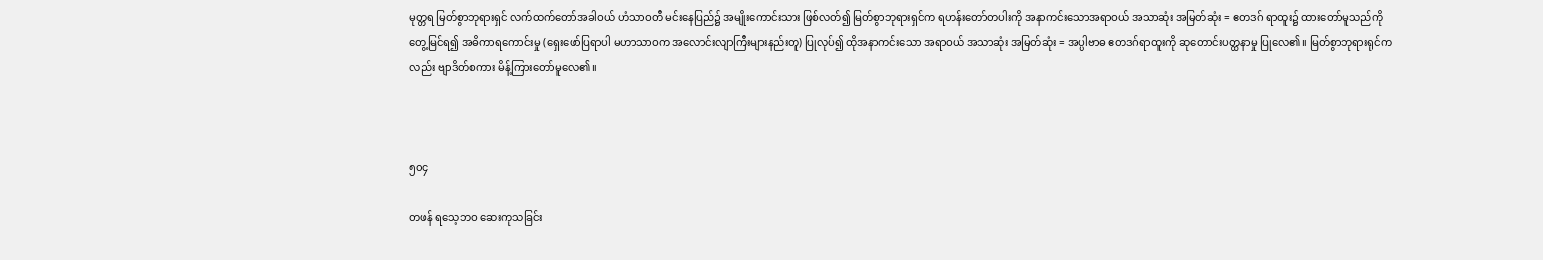မုတ္တရ မြတ်စွာဘုရားရှင် လက်ထက်တော်အခါဝယ် ဟံသာဝတီ မင်းနေပြည်၌ အမျိုးကောင်းသား ဖြစ်လတ်၍ မြတ်စွာဘုရားရှင်က ရဟန်းတော်တပါးကို အနာကင်းသောအရာဝယ် အသာဆုံး အမြတ်ဆုံး = ဧတဒဂ် ရာထူး၌ ထားတော်မူသည်ကို တွေ့မြင်ရ၍ အဓိကာရကောင်းမှု (ရှေးဖော်ပြရာပါ မဟာသာဝက အလောင်းလျာကြီးများနည်းတူ) ပြုလုပ်၍ ထိုအနာကင်းသော အရာဝယ် အသာဆုံး အမြတ်ဆုံး = အပ္ပါဗာဓ ဧတဒဂ်ရာထူးကို ဆုတောင်းပတ္ထနာမှု ပြုလေ၏။ မြတ်စွာဘုရားရုင်ကလည်း ဗျာဒိတ်စကား မိန့်ကြားတော်မူလေ၏။



၅၀၄

တဖန် ရသေ့ဘဝ ဆေးကုသခြင်း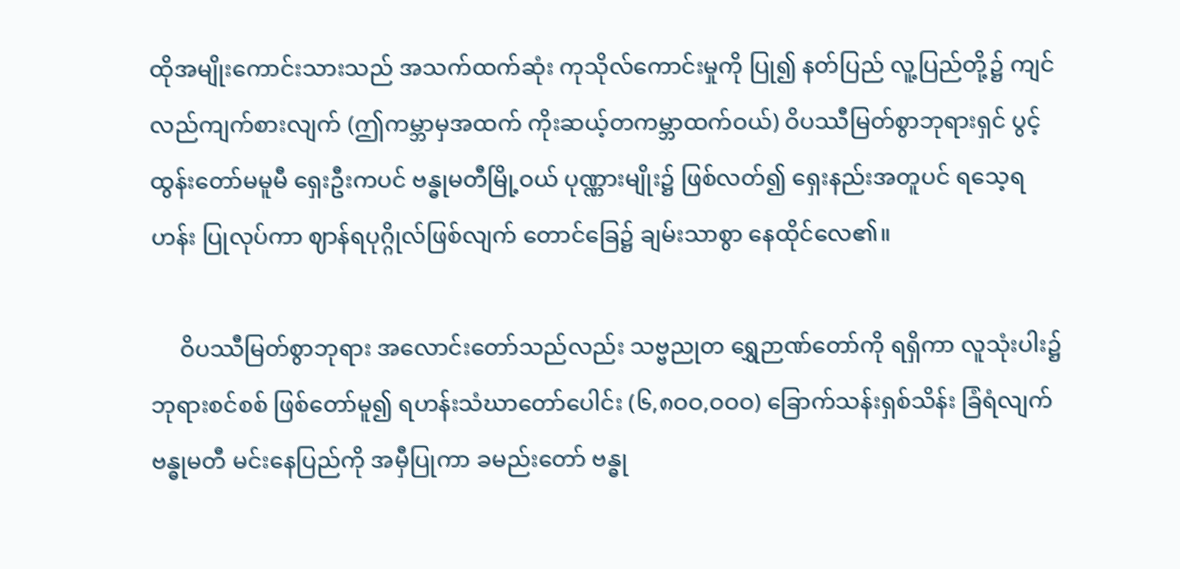ထိုအမျိုးကောင်းသားသည် အသက်ထက်ဆုံး ကုသိုလ်ကောင်းမှုကို ပြု၍ နတ်ပြည် လူ့ပြည်တို့၌ ကျင်လည်ကျက်စားလျက် (ဤကမ္ဘာမှအထက် ကိုးဆယ့်တကမ္ဘာထက်ဝယ်) ဝိပဿီမြတ်စွာဘုရားရှင် ပွင့်ထွန်းတော်မမူမီ ရှေးဦးကပင် ဗန္ဓုမတီမြို့ဝယ် ပုဏ္ဏားမျိုး၌ ဖြစ်လတ်၍ ရှေးနည်းအတူပင် ရသေ့ရဟန်း ပြုလုပ်ကာ ဈာန်ရပုဂ္ဂိုလ်ဖြစ်လျက် တောင်ခြေ၌ ချမ်းသာစွာ နေထိုင်လေ၏။

     ဝိပဿီမြတ်စွာဘုရား အလောင်းတော်သည်လည်း သဗ္ဗညုတ ရွှေဉာဏ်တော်ကို ရရှိကာ လူသုံးပါး၌ ဘုရားစင်စစ် ဖြစ်တော်မူ၍ ရဟန်းသံဃာတော်ပေါင်း (၆,၈ဝဝ,ဝဝဝ) ခြောက်သန်းရှစ်သိန်း ခြံရံလျက် ဗန္ဓုမတီ မင်းနေပြည်ကို အမှီပြုကာ ခမည်းတော် ဗန္ဓု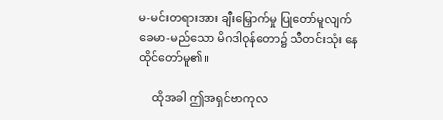မ-မင်းတရားအား ချီးမြှောက်မှု ပြုတော်မူလျက် ခေမာ-မည်သော မိဂဒါဝုန်တော၌ သီတင်းသုံး နေထိုင်တော်မူ၏။

     ထိုအခါ ဤအရှင်ဗာကုလ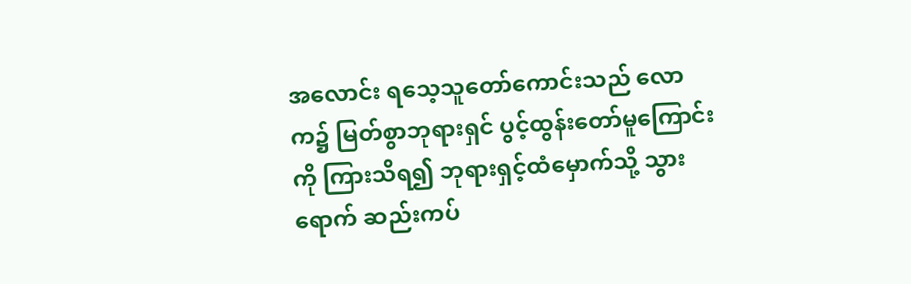အလောင်း ရသေ့သူတော်ကောင်းသည် လောက၌ မြတ်စွာဘုရားရှင် ပွင့်ထွန်းတော်မူကြောင်းကို ကြားသိရ၍ ဘုရားရှင့်ထံမှောက်သို့ သွားရောက် ဆည်းကပ်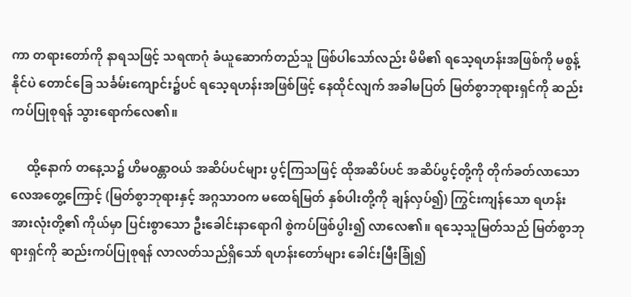ကာ တရားတော်ကို နာရသဖြင့် သရဏဂုံ ခံယူဆောက်တည်သူ ဖြစ်ပါသော်လည်း မိမိ၏ ရသေ့ရဟန်းအဖြစ်ကို မစွန့်နိုင်ပဲ တောင်ခြေ သင်္ခမ်းကျောင်း၌ပင် ရသေ့ရဟန်းအဖြစ်ဖြင့် နေထိုင်လျက် အခါမပြတ် မြတ်စွာဘုရားရှင်ကို ဆည်းကပ်ပြုစုရန် သွားရောက်လေ၏။

     ထို့နောက် တနေ့သ၌ ဟိမဝန္တာဝယ် အဆိပ်ပင်များ ပွင့်ကြသဖြင့် ထိုအဆိပ်ပင် အဆိပ်ပွင့်တို့ကို တိုက်ခတ်လာသော လေအတွေ့ကြောင့် (မြတ်စွာဘုရားနှင့် အဂ္ဂသာဝက မထေရ်မြတ် နှစ်ပါးတို့ကို ချန်လှပ်၍) ကြွင်းကျန်သော ရဟန်းအားလုံးတို့၏ ကိုယ်မှာ ပြင်းစွာသော ဦးခေါင်းနာရောဂါ စွဲကပ်ဖြစ်ပွါး၍ လာလေ၏။ ရသေ့သူမြတ်သည် မြတ်စွာဘုရားရှင်ကို ဆည်းကပ်ပြုစုရန် လာလတ်သည်ရှိသော် ရဟန်းတော်များ ခေါင်းမြီးခြုံ၍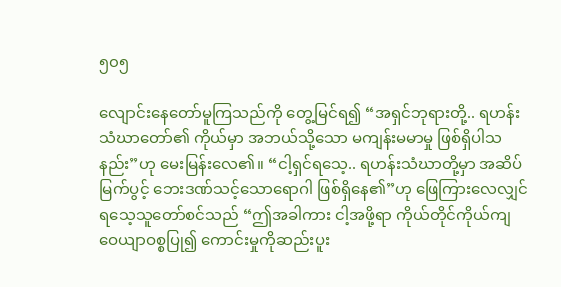၅၀၅

လျောင်းနေတော်မူကြသည်ကို တွေ့မြင်ရ၍ “အရှင်ဘုရားတို့.. ရဟန်းသံဃာတော်၏ ကိုယ်မှာ အဘယ်သို့သော မကျန်းမမာမှု ဖြစ်ရှိပါသနည်း”ဟု မေးမြန်းလေ၏။ “ငါ့ရှင်ရသေ့.. ရဟန်းသံဃာတို့မှာ အဆိပ်မြက်ပွင့် ဘေးဒဏ်သင့်သောရောဂါ ဖြစ်ရှိနေ၏”ဟု ဖြေကြားလေလျှင် ရသေ့သူတော်စင်သည် “ဤအခါကား ငါ့အဖို့ရာ ကိုယ်တိုင်ကိုယ်ကျ ဝေယျာဝစ္စပြု၍ ကောင်းမှုကိုဆည်းပူး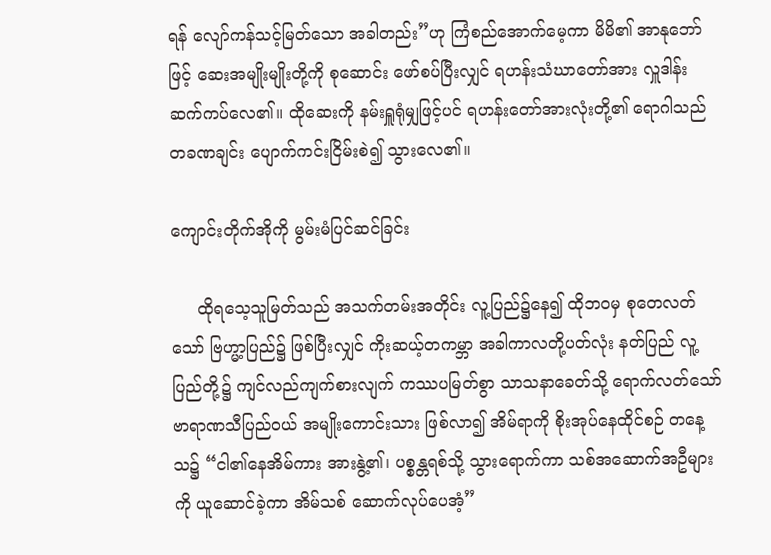ရန် လျော်ကန်သင့်မြတ်သော အခါတည်း”ဟု ကြံစည်အောက်မေ့ကာ မိမိ၏ အာနုဘော်ဖြင့် ဆေးအမျိုးမျိုးတို့ကို စုဆောင်း ဖော်စပ်ပြီးလျှင် ရဟန်းသံဃာတော်အား လှူဒါန်း ဆက်ကပ်လေ၏။ ထိုဆေးကို နမ်းရှူရုံမျှဖြင့်ပင် ရဟန်းတော်အားလုံးတို့၏ ရောဂါသည် တခဏချင်း ပျောက်ကင်းငြိမ်းစဲ၍ သွားလေ၏။

ကျောင်းတိုက်အိုကို မွမ်းမံပြင်ဆင်ခြင်း

     ထိုရသေ့သူမြတ်သည် အသက်တမ်းအတိုင်း လူ့ပြည်၌နေ၍ ထိုဘဝမှ စုတေလတ်သော် ဗြဟ္မာ့ပြည်၌ ဖြစ်ပြီးလျှင် ကိုးဆယ့်တကမ္ဘာ အခါကာလတို့ပတ်လုံး နတ်ပြည် လူ့ပြည်တို့၌ ကျင်လည်ကျက်စားလျက် ကဿပမြတ်စွာ သာသနာခေတ်သို့ ရောက်လတ်သော် ဗာရာဏသီပြည်ဝယ် အမျိုးကောင်းသား ဖြစ်လာ၍ အိမ်ရာကို စိုးအုပ်နေထိုင်စဉ် တနေ့သ၌ “ငါ၏နေအိမ်ကား အားနွဲ့၏၊ ပစ္စန္တရစ်သို့ သွားရောက်ကာ သစ်အဆောက်အဦများကို ယူဆောင်ခဲ့ကာ အိမ်သစ် ဆောက်လုပ်ပေအံ့”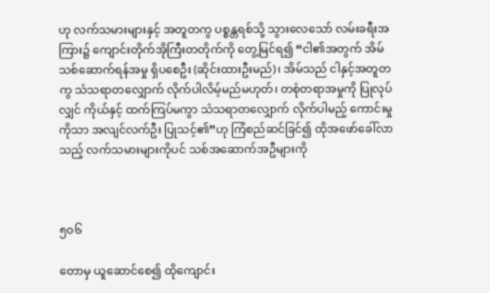ဟု လက်သမားများနှင့် အတူတကွ ပစ္စန္တရစ်သို့ သွားလေသော် လမ်းခရီးအကြား၌ ကျောင်းတိုက်အိုကြီးတတိုက်ကို တွေ့မြင်ရ၍ “ငါ၏အတွက် အိမ်သစ်ဆောက်ရန်အမှု ရှိပစေဦး (ဆိုင်းထားဦးမည်)၊ အိမ်သည် ငါနှင့်အတူတကွ သံသရာတလျှောက် လိုက်ပါလိမ့်မည်မဟုတ်၊ တစုံတရာအမှုကို ပြုလုပ်လျှင် ကိုယ်နှင့် ထက်ကြပ်မကွာ သံသရာတလျှောက် လိုက်ပါမည့် ကောင်းမှုကိုသာ အလျင်လက်ဦး ပြုသင့်၏”ဟု ကြံစည်ဆင်ခြင်၍ ထိုအဖော်ခေါ်လာသည့် လက်သမားများကိုပင် သစ်အဆောက်အဦများကို



၅၀၆

တောမှ ယူဆောင်စေ၍ ထိုကျောင်း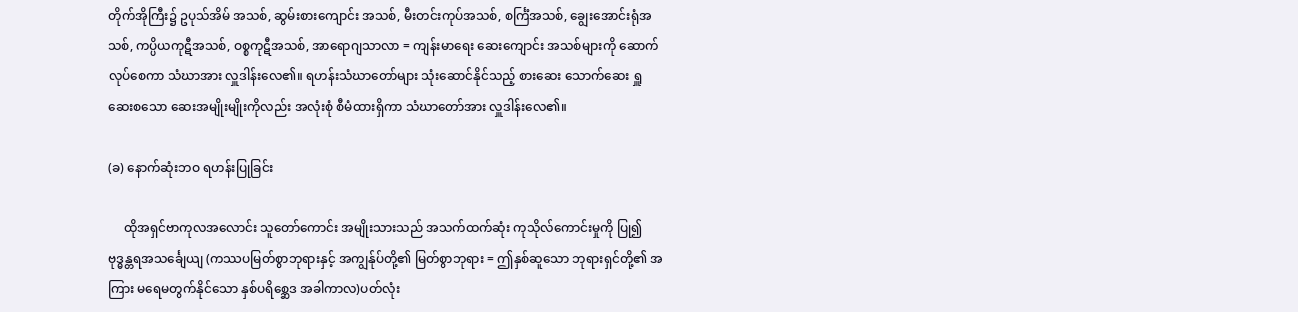တိုက်အိုကြီး၌ ဥပုသ်အိမ် အသစ်, ဆွမ်းစားကျောင်း အသစ်, မီးတင်းကုပ်အသစ်, စင်္ကြံအသစ်, ချွေးအောင်းရုံအသစ်, ကပ္ပိယကုဋီအသစ်, ဝစ္စကုဋီအသစ်, အာရောဂျသာလာ = ကျန်းမာရေး ဆေးကျောင်း အသစ်များကို ဆောက်လုပ်စေကာ သံဃာအား လှူဒါန်းလေ၏။ ရဟန်းသံဃာတော်များ သုံးဆောင်နိုင်သည့် စားဆေး သောက်ဆေး ရှူဆေးစသော ဆေးအမျိုးမျိုးကိုလည်း အလုံးစုံ စီမံထားရှိကာ သံဃာတော်အား လှူဒါန်းလေ၏။

(ခ) နောက်ဆုံးဘဝ ရဟန်းပြုခြင်း

     ထိုအရှင်ဗာကုလအလောင်း သူတော်ကောင်း အမျိုးသားသည် အသက်ထက်ဆုံး ကုသိုလ်ကောင်းမှုကို ပြု၍ ဗုဒ္ဓန္တရအသင်္ချေယျ (ကဿပမြတ်စွာဘုရားနှင့် အကျွန်ုပ်တို့၏ မြတ်စွာဘုရား = ဤနှစ်ဆူသော ဘုရားရှင်တို့၏ အကြား မရေမတွက်နိုင်သော နှစ်ပရိစ္ဆေဒ အခါကာလ)ပတ်လုံး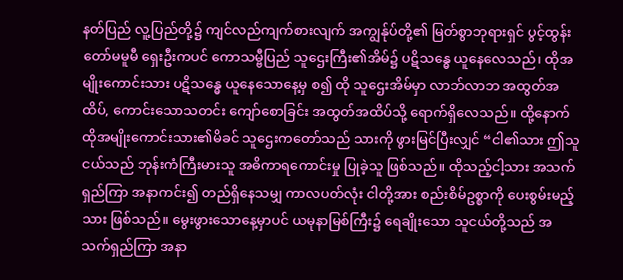နတ်ပြည် လူ့ပြည်တို့၌ ကျင်လည်ကျက်စားလျက် အကျွန်ုပ်တို့၏ မြတ်စွာဘုရားရှင် ပွင့်ထွန်းတော်မမူမီ ရှေးဦးကပင် ကောသမ္ဗီပြည် သူဌေးကြီး၏အိမ်၌ ပဋိသန္ဓေ ယူနေလေသည်၊ ထိုအမျိုးကောင်းသား ပဋိသန္ဓေ ယူနေသောနေ့မှ စ၍ ထို သူဌေးအိမ်မှာ လာဘ်လာဘ အထွတ်အထိပ်, ကောင်းသောသတင်း ကျော်စောခြင်း အထွတ်အထိပ်သို့ ရောက်ရှိလေသည်။ ထို့နောက် ထိုအမျိုးကောင်းသား၏မိခင် သူဌေးကတော်သည် သားကို ဖွားမြင်ပြီးလျှင် “ငါ၏သား ဤသူငယ်သည် ဘုန်းကံကြီးမားသူ အဓိကာရကောင်းမှု ပြုခဲ့သူ ဖြစ်သည်။ ထိုသည့်ငါ့သား အသက်ရှည်ကြာ အနာကင်း၍ တည်ရှိနေသမျှ ကာလပတ်လုံး ငါတို့အား စည်းစိမ်ဥစ္စာကို ပေးစွမ်းမည့်သား ဖြစ်သည်။ မွေးဖွားသောနေ့မှာပင် ယမုနာမြစ်ကြီး၌ ရေချိုးသော သူငယ်တို့သည် အသက်ရှည်ကြာ အနာ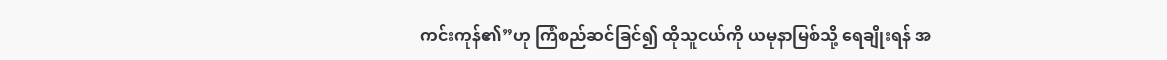ကင်းကုန်၏”ဟု ကြံစည်ဆင်ခြင်၍ ထိုသူငယ်ကို ယမုနာမြစ်သို့ ရေချိုးရန် အ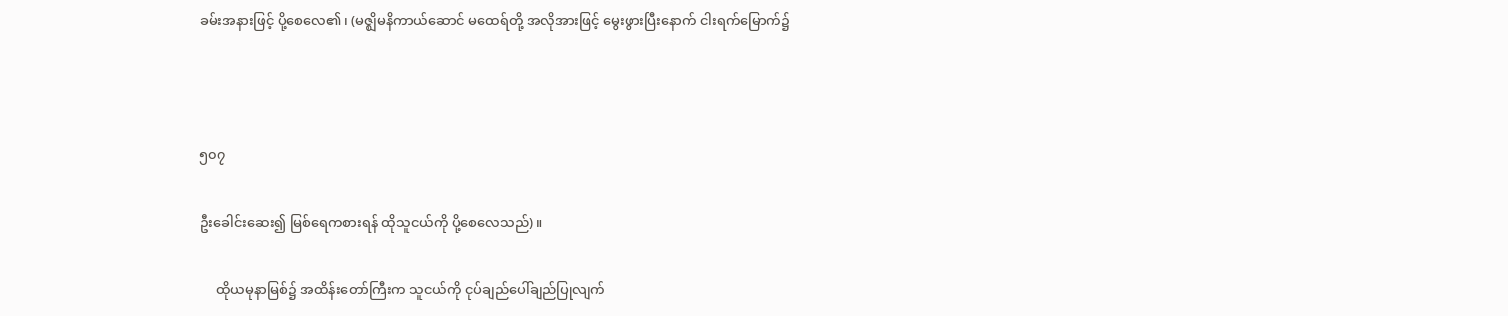ခမ်းအနားဖြင့် ပို့စေလေ၏၊ (မဇ္ဈိမနိကာယ်ဆောင် မထေရ်တို့ အလိုအားဖြင့် မွေးဖွားပြီးနောက် ငါးရက်မြောက်၌



၅၀၇

ဦးခေါင်းဆေး၍ မြစ်ရေကစားရန် ထိုသူငယ်ကို ပို့စေလေသည်)။

     ထိုယမုနာမြစ်၌ အထိန်းတော်ကြီးက သူငယ်ကို ငုပ်ချည်ပေါ်ချည်ပြုလျက်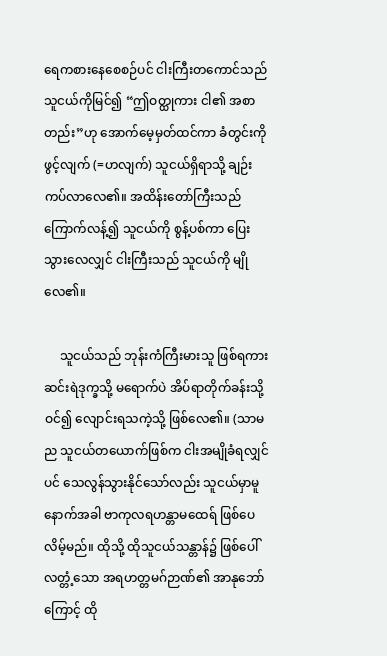ရေကစားနေစေစဉ်ပင် ငါးကြီးတကောင်သည် သူငယ်ကိုမြင်၍ “ဤဝတ္ထုကား ငါ၏ အစာတည်း”ဟု အောက်မေ့မှတ်ထင်ကာ ခံတွင်းကို ဖွင့်လျက် (=ဟလျက်) သူငယ်ရှိရာသို့ ချဉ်းကပ်လာလေ၏။ အထိန်းတော်ကြီးသည် ကြောက်လန့်၍ သူငယ်ကို စွန့်ပစ်ကာ ပြေးသွားလေလျှင် ငါးကြီးသည် သူငယ်ကို မျိုလေ၏။

     သူငယ်သည် ဘုန်းကံကြီးမားသူ ဖြစ်ရကား ဆင်းရဲဒုက္ခသို့ မရောက်ပဲ အိပ်ရာတိုက်ခန်းသို့ ဝင်၍ လျောင်းရသကဲ့သို့ ဖြစ်လေ၏။ (သာမည သူငယ်တယောက်ဖြစ်က ငါးအမျိုခံရလျှင်ပင် သေလွန်သွားနိုင်သော်လည်း သူငယ်မှာမူ နောက်အခါ ဗာကုလရဟန္တာမထေရ် ဖြစ်ပေလိမ့်မည်။ ထိုသို့ ထိုသူငယ်သန္တာန်၌ ဖြစ်ပေါ်လတ္တံ့သော အရဟတ္တမဂ်ဉာဏ်၏ အာနုဘော်ကြောင့် ထို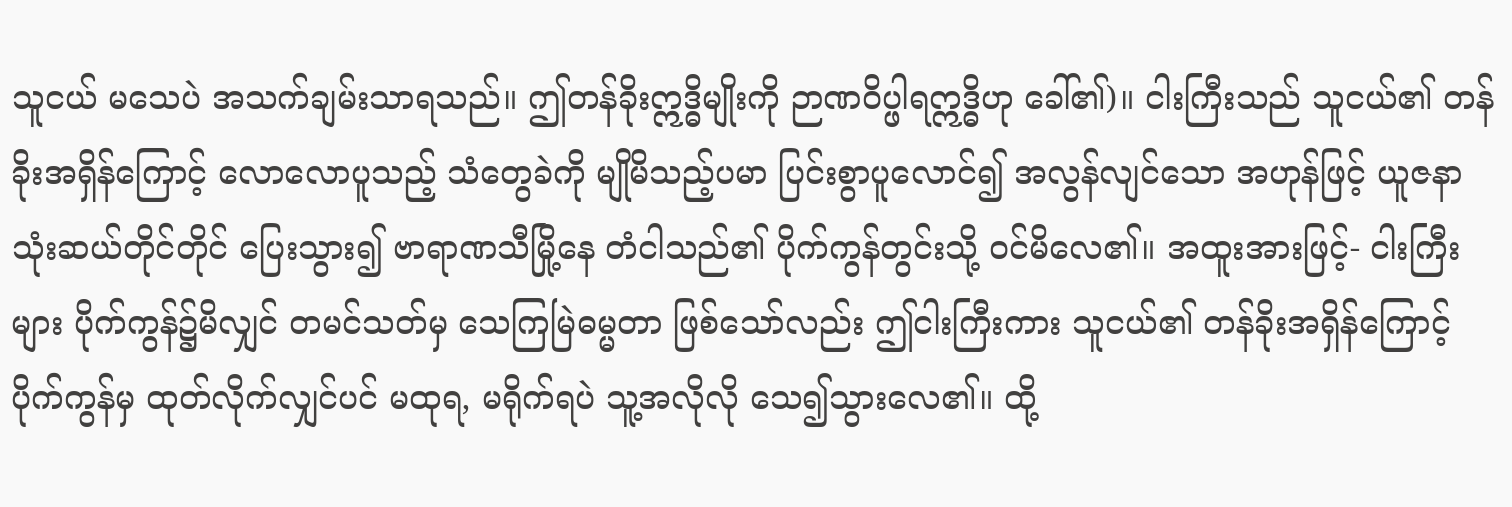သူငယ် မသေပဲ အသက်ချမ်းသာရသည်။ ဤတန်ခိုးဣဒ္ဓိမျိုးကို ဉာဏဝိပ္ဖါရဣဒ္ဓိဟု ခေါ်၏)။ ငါးကြီးသည် သူငယ်၏ တန်ခိုးအရှိန်ကြောင့် လောလောပူသည့် သံတွေခဲကို မျိုမိသည့်ပမာ ပြင်းစွာပူလောင်၍ အလွန်လျင်သော အဟုန်ဖြင့် ယူဇနာ သုံးဆယ်တိုင်တိုင် ပြေးသွား၍ ဗာရာဏသီမြို့နေ တံငါသည်၏ ပိုက်ကွန်တွင်းသို့ ဝင်မိလေ၏။ အထူးအားဖြင့်- ငါးကြီးများ ပိုက်ကွန်၌မိလျှင် တမင်သတ်မှ သေကြမြဲဓမ္မတာ ဖြစ်သော်လည်း ဤငါးကြီးကား သူငယ်၏ တန်ခိုးအရှိန်ကြောင့် ပိုက်ကွန်မှ ထုတ်လိုက်လျှင်ပင် မထုရ, မရိုက်ရပဲ သူ့အလိုလို သေ၍သွားလေ၏။ ထို့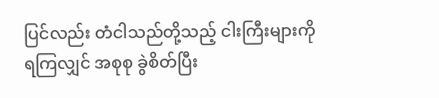ပြင်လည်း တံငါသည်တို့သည့် ငါးကြီးများကို ရကြလျှင် အစုစု ခွဲစိတ်ပြီး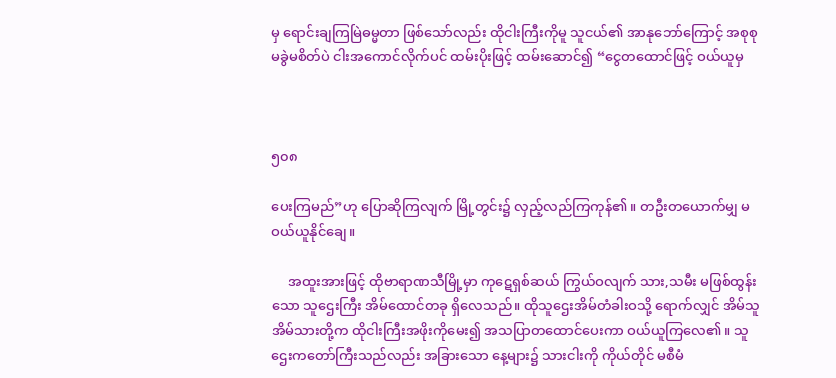မှ ရောင်းချကြမြဲဓမ္မတာ ဖြစ်သော်လည်း ထိုငါးကြီးကိုမူ သူငယ်၏ အာနုဘော်ကြောင့် အစုစု မခွဲမစိတ်ပဲ ငါးအကောင်လိုက်ပင် ထမ်းပိုးဖြင့် ထမ်းဆောင်၍ “ငွေတထောင်ဖြင့် ဝယ်ယူမှ



၅၀၈

ပေးကြမည်”ဟု ပြောဆိုကြလျက် မြို့တွင်း၌ လှည့်လည်ကြကုန်၏။ တဦးတယောက်မျှ မဝယ်ယူနိုင်ချေ။

     အထူးအားဖြင့် ထိုဗာရာဏသီမြို့မှာ ကုဋေရှစ်ဆယ် ကြွယ်ဝလျက် သား,သမီး မဖြစ်ထွန်းသော သူဌေးကြီး အိမ်ထောင်တခု ရှိလေသည်။ ထိုသူဌေးအိမ်တံခါးဝသို့ ရောက်လျှင် အိမ်သူအိမ်သားတို့က ထိုငါးကြီးအဖိုးကိုမေး၍ အသပြာတထောင်ပေးကာ ဝယ်ယူကြလေ၏။ သူဌေးကတော်ကြီးသည်လည်း အခြားသော နေ့များ၌ သားငါးကို ကိုယ်တိုင် မစီမံ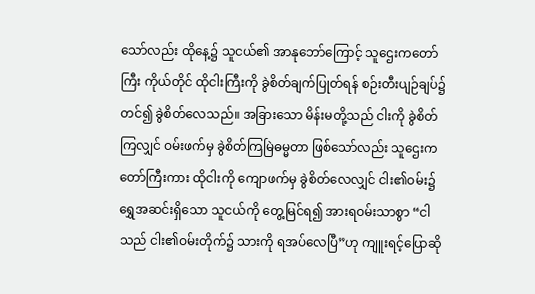သော်လည်း ထိုနေ့၌ သူငယ်၏ အာနုဘော်ကြောင့် သူဌေးကတော်ကြီး ကိုယ်တိုင် ထိုငါးကြီးကို ခွဲစိတ်ချက်ပြုတ်ရန် စဉ်းတီးပျဉ်ချပ်၌ တင်၍ ခွဲစိတ်လေသည်။ အခြားသော မိန်းမတို့သည် ငါးကို ခွဲစိတ်ကြလျှင် ဝမ်းဖက်မှ ခွဲစိတ်ကြမြဲဓမ္မတာ ဖြစ်သော်လည်း သူဌေးကတော်ကြီးကား ထိုငါးကို ကျောဖက်မှ ခွဲစိတ်လေလျှင် ငါး၏ဝမ်း၌ ရွှေအဆင်းရှိသော သူငယ်ကို တွေ့မြင်ရ၍ အားရဝမ်းသာစွာ “ငါသည် ငါး၏ဝမ်းတိုက်၌ သားကို ရအပ်လေပြီ”ဟု ကျူးရင့်ပြောဆို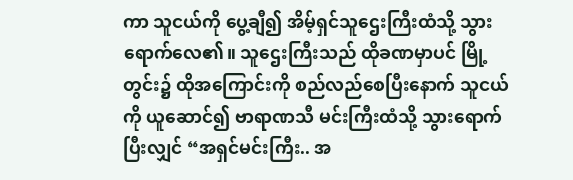ကာ သူငယ်ကို ပွေ့ချီ၍ အိမ့်ရှင်သူဌေးကြီးထံသို့ သွားရောက်လေ၏။ သူဌေးကြီးသည် ထိုခဏမှာပင် မြို့တွင်း၌ ထိုအကြောင်းကို စည်လည်စေပြီးနောက် သူငယ်ကို ယူဆောင်၍ ဗာရာဏသီ မင်းကြီးထံသို့ သွားရောက်ပြီးလျှင် “အရှင်မင်းကြီး.. အ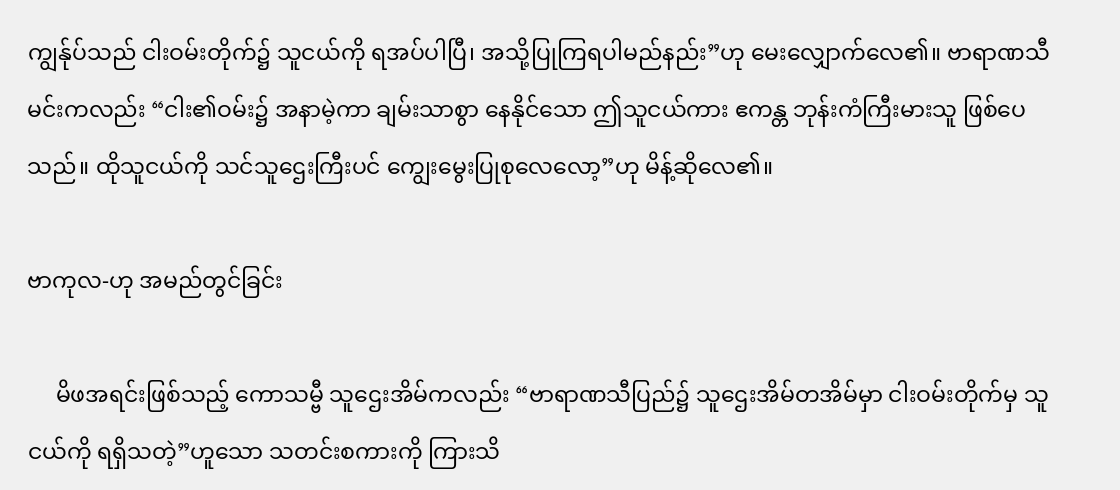ကျွန်ုပ်သည် ငါးဝမ်းတိုက်၌ သူငယ်ကို ရအပ်ပါပြီ၊ အသို့ပြုကြရပါမည်နည်း”ဟု မေးလျှောက်လေ၏။ ဗာရာဏသီမင်းကလည်း “ငါး၏ဝမ်း၌ အနာမဲ့ကာ ချမ်းသာစွာ နေနိုင်သော ဤသူငယ်ကား ဧကန္တ ဘုန်းကံကြီးမားသူ ဖြစ်ပေသည်။ ထိုသူငယ်ကို သင်သူဌေးကြီးပင် ကျွေးမွေးပြုစုလေလော့”ဟု မိန့်ဆိုလေ၏။

ဗာကုလ-ဟု အမည်တွင်ခြင်း

     မိဖအရင်းဖြစ်သည့် ကောသမ္ဗီ သူဌေးအိမ်ကလည်း “ဗာရာဏသီပြည်၌ သူဌေးအိမ်တအိမ်မှာ ငါးဝမ်းတိုက်မှ သူငယ်ကို ရရှိသတဲ့”ဟူသော သတင်းစကားကို ကြားသိ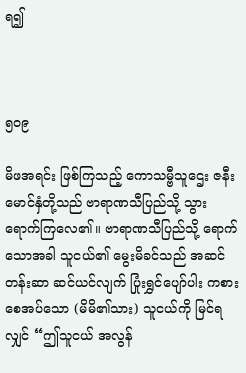ရ၍



၅၀၉

မိဖအရင်း ဖြစ်ကြသည့် ကောသမ္ဗီသူဌေး ဇနီးမောင်နှံတို့သည် ဗာရာဏသီပြည်သို့ သွားရောက်ကြလေ၏။ ဗာရာဏသီပြည်သို့ ရောက်သောအခါ သူငယ်၏ မွေးမိခင်သည် အဆင်တန်းဆာ ဆင်ယင်လျက် ပြုံးရွှင်ပျော်ပါး ကစားစေအပ်သော (မိမိ၏သား) သူငယ်ကို မြင်ရလျှင် “ဤသူငယ် အလွန်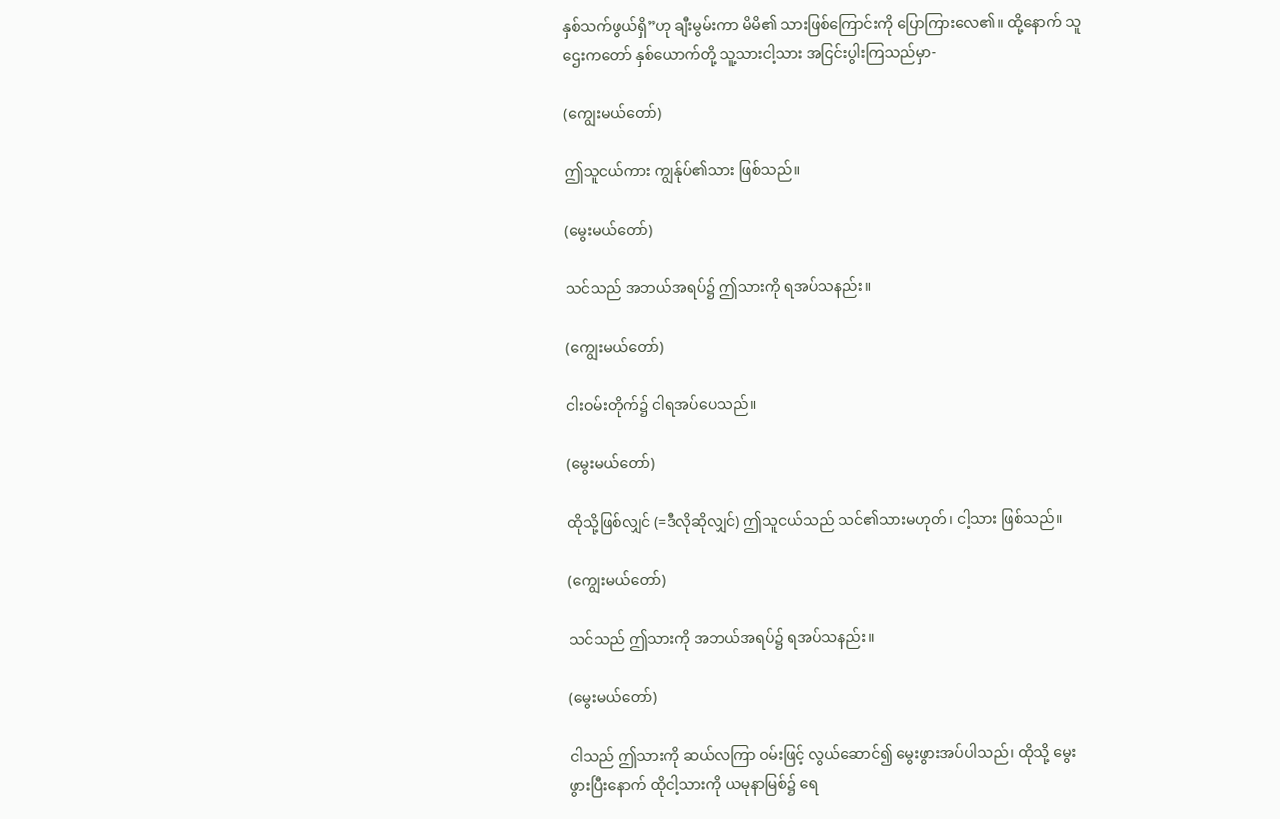နှစ်သက်ဖွယ်ရှိ”ဟု ချီးမွမ်းကာ မိမိ၏ သားဖြစ်ကြောင်းကို ပြောကြားလေ၏။ ထို့နောက် သူဌေးကတော် နှစ်ယောက်တို့ သူ့သားငါ့သား အငြင်းပွါးကြသည်မှာ-

(ကျွေးမယ်တော်)

ဤသူငယ်ကား ကျွန်ုပ်၏သား ဖြစ်သည်။

(မွေးမယ်တော်)

သင်သည် အဘယ်အရပ်၌ ဤသားကို ရအပ်သနည်း။

(ကျွေးမယ်တော်)

ငါးဝမ်းတိုက်၌ ငါရအပ်ပေသည်။

(မွေးမယ်တော်)

ထိုသို့ဖြစ်လျှင် (=ဒီလိုဆိုလျှင်) ဤသူငယ်သည် သင်၏သားမဟုတ်၊ ငါ့သား ဖြစ်သည်။

(ကျွေးမယ်တော်)

သင်သည် ဤသားကို အဘယ်အရပ်၌ ရအပ်သနည်း။

(မွေးမယ်တော်)

ငါသည် ဤသားကို ဆယ်လကြာ ဝမ်းဖြင့် လွယ်ဆောင်၍ မွေးဖွားအပ်ပါသည်၊ ထိုသို့ မွေးဖွားပြီးနောက် ထိုငါ့သားကို ယမုနာမြစ်၌ ရေ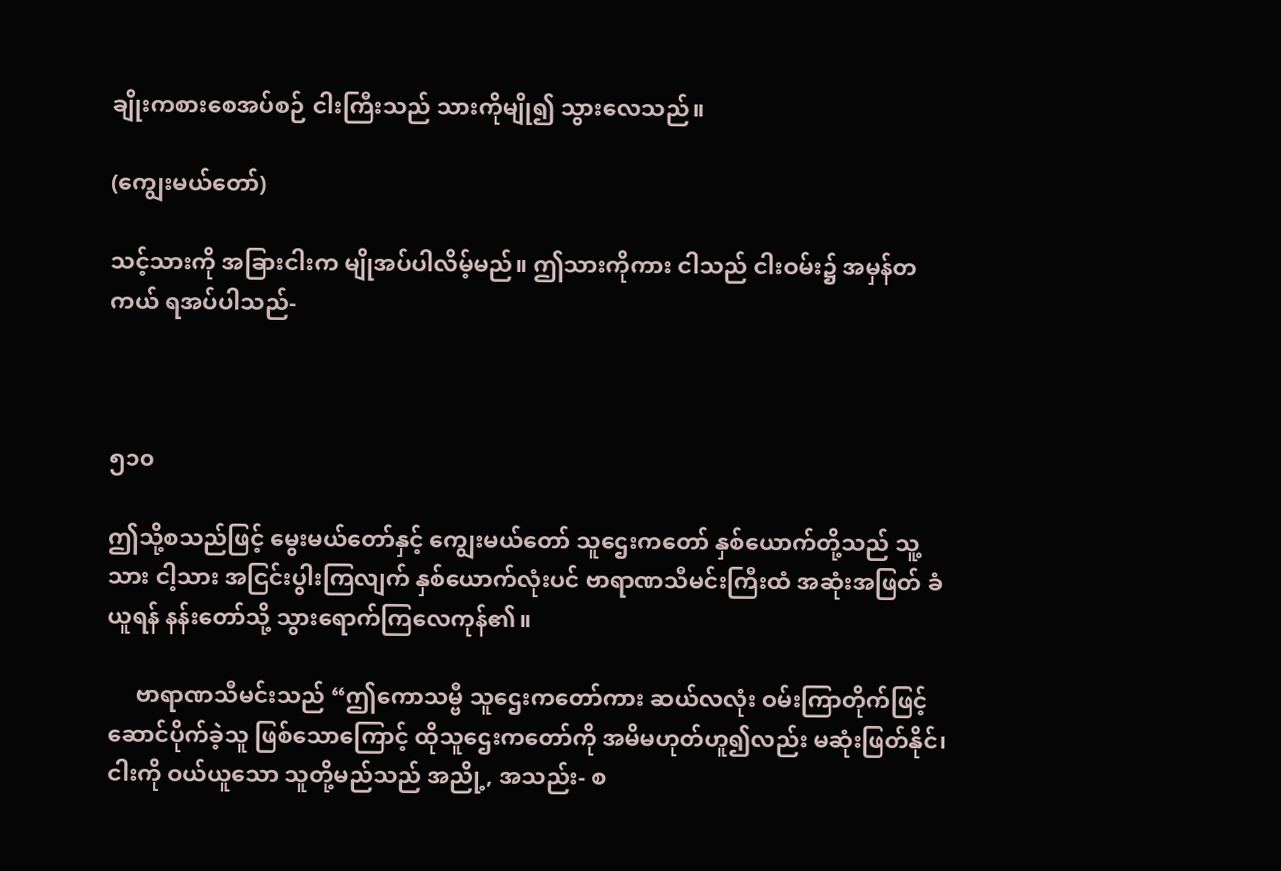ချိုးကစားစေအပ်စဉ် ငါးကြီးသည် သားကိုမျို၍ သွားလေသည်။

(ကျွေးမယ်တော်)

သင့်သားကို အခြားငါးက မျိုအပ်ပါလိမ့်မည်။ ဤသားကိုကား ငါသည် ငါးဝမ်း၌ အမှန်တကယ် ရအပ်ပါသည်-



၅၁၀

ဤသို့စသည်ဖြင့် မွေးမယ်တော်နှင့် ကျွေးမယ်တော် သူဌေးကတော် နှစ်ယောက်တို့သည် သူ့သား ငါ့သား အငြင်းပွါးကြလျက် နှစ်ယောက်လုံးပင် ဗာရာဏသီမင်းကြီးထံ အဆုံးအဖြတ် ခံယူရန် နန်းတော်သို့ သွားရောက်ကြလေကုန်၏။

     ဗာရာဏသီမင်းသည် “ဤကောသမ္ဗီ သူဌေးကတော်ကား ဆယ်လလုံး ဝမ်းကြာတိုက်ဖြင့် ဆောင်ပိုက်ခဲ့သူ ဖြစ်သောကြောင့် ထိုသူဌေးကတော်ကို အမိမဟုတ်ဟူ၍လည်း မဆုံးဖြတ်နိုင်၊ ငါးကို ဝယ်ယူသော သူတို့မည်သည် အညို့, အသည်း- စ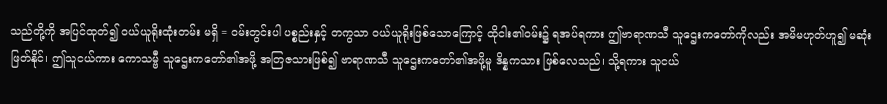သည်တို့ကို အပြင်ထုတ်၍ ဝယ်ယူရိုးထုံးတမ်း မရှိ = ဝမ်းတွင်းပါ ပစ္စည်းနှင့် တကွသာ ဝယ်ယူရိုးဖြစ်သောကြောင့် ထိုငါး၏ဝမ်း၌ ရအပ်ရကား ဤဗာရာဏသီ သူဌေးကတော်ကိုလည်း အမိမဟုတ်ဟူ၍ မဆုံးဖြတ်နိုင်၊ ဤသူငယ်ကား ကောသမ္ဗီ သူဌေးကတော်၏အဖို့ အတြဇသားဖြစ်၍ ဗာရာဏသီ သူဌေးကတော်၏အဖို့မူ ဒိန္နကသား ဖြစ်လေသည်၊ သို့ရကား သူငယ်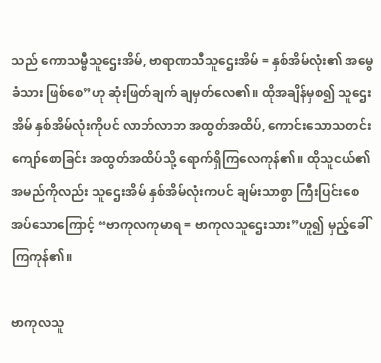သည် ကောသမ္ဗီသူဌေးအိမ်, ဗာရာဏသီသူဌေးအိမ် = နှစ်အိမ်လုံး၏ အမွေခံသား ဖြစ်စေ”ဟု ဆုံးဖြတ်ချက် ချမှတ်လေ၏။ ထိုအချိန်မှစ၍ သူဌေးအိမ် နှစ်အိမ်လုံးကိုပင် လာဘ်လာဘ အထွတ်အထိပ်, ကောင်းသောသတင်း ကျော်စောခြင်း အထွတ်အထိပ်သို့ ရောက်ရှိကြလေကုန်၏။ ထိုသူငယ်၏ အမည်ကိုလည်း သူဌေးအိမ် နှစ်အိမ်လုံးကပင် ချမ်းသာစွာ ကြီးပြင်းစေအပ်သောကြောင့် “ဗာကုလကုမာရ = ဗာကုလသူဌေးသား”ဟူ၍ မှည့်ခေါ်ကြကုန်၏။

ဗာကုလသူ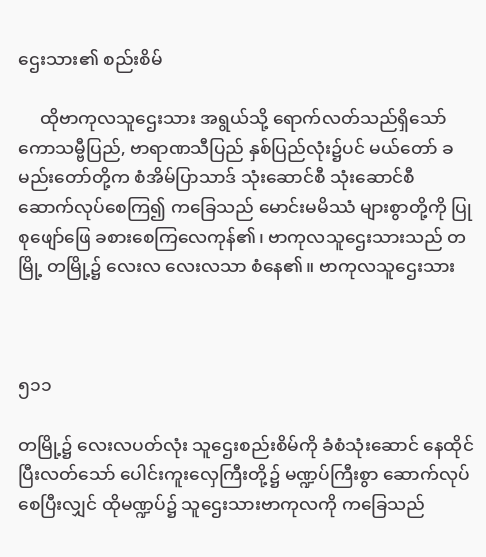ဌေးသား၏ စည်းစိမ်

     ထိုဗာကုလသူဌေးသား အရွယ်သို့ ရောက်လတ်သည်ရှိသော် ကောသမ္ဗီပြည်, ဗာရာဏသီပြည် နှစ်ပြည်လုံး၌ပင် မယ်တော် ခမည်းတော်တို့က စံအိမ်ပြာသာဒ် သုံးဆောင်စီ သုံးဆောင်စီ ဆောက်လုပ်စေကြ၍ ကခြေသည် မောင်းမမိဿံ များစွာတို့ကို ပြုစုဖျော်ဖြေ ခစားစေကြလေကုန်၏၊ ဗာကုလသူဌေးသားသည် တမြို့ တမြို့၌ လေးလ လေးလသာ စံနေ၏။ ဗာကုလသူဌေးသား



၅၁၁

တမြို့၌ လေးလပတ်လုံး သူဌေးစည်းစိမ်ကို ခံစံသုံးဆောင် နေထိုင်ပြီးလတ်သော် ပေါင်းကူးလှေကြီးတို့၌ မဏ္ဍပ်ကြီးစွာ ဆောက်လုပ်စေပြီးလျှင် ထိုမဏ္ဍပ်၌ သူဌေးသားဗာကုလကို ကခြေသည်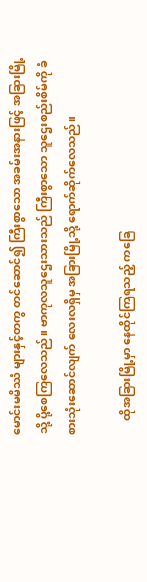မောင်းမမိဿံ များနှင့်တကွ တင်ဆောင်၍ ကြီးစွာသော အခမ်းအနားဖြင့် အခြားမြို့သို့ ပို့စေကြလေသည်။ ဗာကုလသူဌေးသားသည် ကြီးစွာသော သူဌေးစည်းစိမ်ကို ခံစားသုံးဆောင်လျက် လေးလရှိမှ အခြားမြို့သို့ ရောက်ဆိုက်လေသည်။

     ထိုအခြားမြို့မှာ နေထိုင်ကြရသည့် ကခြေ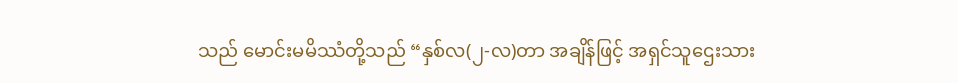သည် မောင်းမမိဿံတို့သည် “နှစ်လ(၂-လ)တာ အချိန်ဖြင့် အရှင်သူဌေးသား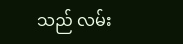သည် လမ်း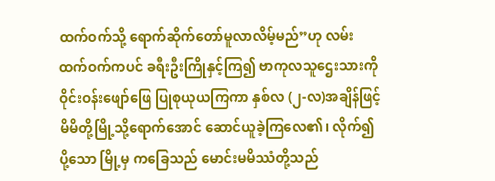ထက်ဝက်သို့ ရောက်ဆိုက်တော်မူလာလိမ့်မည်”ဟု လမ်းထက်ဝက်ကပင် ခရီးဦးကြိုနှင့်ကြ၍ ဗာကုလသူဌေးသားကို ဝိုင်းဝန်းဖျော်ဖြေ ပြုစုယုယကြကာ နှစ်လ (၂-လ)အချိန်ဖြင့် မိမိတို့မြို့သို့ရောက်အောင် ဆောင်ယူခဲ့ကြလေ၏၊ လိုက်၍ပို့သော မြို့မှ ကခြေသည် မောင်းမမိဿံတို့သည်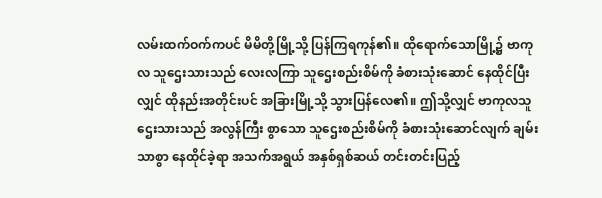လမ်းထက်ဝက်ကပင် မိမိတို့မြို့သို့ ပြန်ကြရကုန်၏။ ထိုရောက်သောမြို့၌ ဗာကုလ သူဌေးသားသည် လေးလကြာ သူဌေးစည်းစိမ်ကို ခံစားသုံးဆောင် နေထိုင်ပြီးလျှင် ထိုနည်းအတိုင်းပင် အခြားမြို့သို့ သွားပြန်လေ၏။ ဤသို့လျှင် ဗာကုလသူဌေးသားသည် အလွန်ကြီး စွာသော သူဌေးစည်းစိမ်ကို ခံစားသုံးဆောင်လျက် ချမ်းသာစွာ နေထိုင်ခဲ့ရာ အသက်အရွယ် အနှစ်ရှစ်ဆယ် တင်းတင်းပြည့်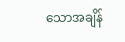သောအချိန်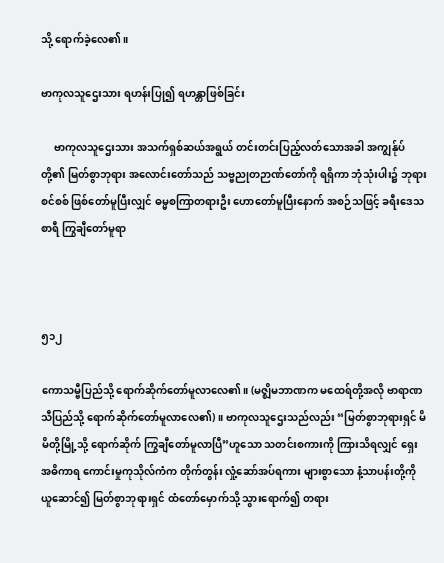သို့ ရောက်ခဲ့လေ၏။

ဗာကုလသူဌေးသား ရဟန်းပြု၍ ရဟန္တာဖြစ်ခြင်း

     ဗာကုလသူဌေးသား အသက်ရှစ်ဆယ်အရွယ် တင်းတင်းပြည့်လတ်သောအခါ အကျွန်ုပ်တို့၏ မြတ်စွာဘုရား အလောင်းတော်သည် သဗ္ဗညုတဉာဏ်တော်ကို ရရှိကာ ဘုံသုံးပါး၌ ဘုရားစင်စစ် ဖြစ်တော်မူပြီးလျှင် ဓမ္မစကြာတရားဦး ဟောတော်မူပြီးနောက် အစဉ်သဖြင့် ခရီးဒေသစာရီ ကြွချီတော်မူရာ



၅၁၂

ကောသမ္ဗီပြည်သို့ ရောက်ဆိုက်တော်မူလာလေ၏။ (မဇ္ဈိမဘာဏက မထေရ်တို့အလို ဗာရာဏသီပြည်သို့ ရောက်ဆိုက်တော်မူလာလေ၏)။ ဗာကုလသူဌေးသည်လည်း “မြတ်စွာဘုရားရှင် မိမိတို့မြို့သို့ ရောက်ဆိုက် ကြွချီတော်မူလာပြီ”ဟူသော သတင်းစကားကို ကြားသိရလျှင် ရှေးအဓိကာရ ကောင်းမှုကုသိုလ်ကံက တိုက်တွန်း လှုံ့ဆော်အပ်ရကား များစွာသော နံ့သာပန်းတို့ကို ယူဆောင်၍ မြတ်စွာဘုရားရှင် ထံတော်မှောက်သို့ သွားရောက်၍ တရား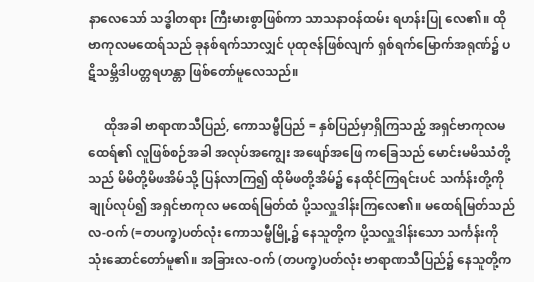နာလေသော် သဒ္ဓါတရား ကြီးမားစွာဖြစ်ကာ သာသနာဝန်ထမ်း ရဟန်းပြု လေ၏။ ထိုဗာကုလမထေရ်သည် ခုနစ်ရက်သာလျှင် ပုထုဇန်ဖြစ်လျက် ရှစ်ရက်မြောက်အရုဏ်၌ ပဋိသမ္ဘိဒါပတ္တရဟန္တာ ဖြစ်တော်မူလေသည်။

     ထိုအခါ ဗာရာဏသီပြည်, ကောသမ္ဗီပြည် = နှစ်ပြည်မှာရှိကြသည့် အရှင်ဗာကုလမထေရ်၏ လူဖြစ်စဉ်အခါ အလုပ်အကျွေး အဖျော်အဖြေ ကခြေသည် မောင်းမမိဿံတို့သည် မိမိတို့မိဖအိမ်သို့ ပြန်လာကြ၍ ထိုမိဖတို့အိမ်၌ နေထိုင်ကြရင်းပင် သင်္ကန်းတို့ကို ချုပ်လုပ်၍ အရှင်ဗာကုလ မထေရ်မြတ်ထံ ပို့သလှူဒါန်းကြလေ၏။ မထေရ်မြတ်သည် လ-ဝက် (=တပက္ခ)ပတ်လုံး ကောသမ္ဗီမြို့၌ နေသူတို့က ပို့သလှူဒါန်းသော သင်္ကန်းကို သုံးဆောင်တော်မူ၏။ အခြားလ-ဝက် (တပက္ခ)ပတ်လုံး ဗာရာဏသီပြည်၌ နေသူတို့က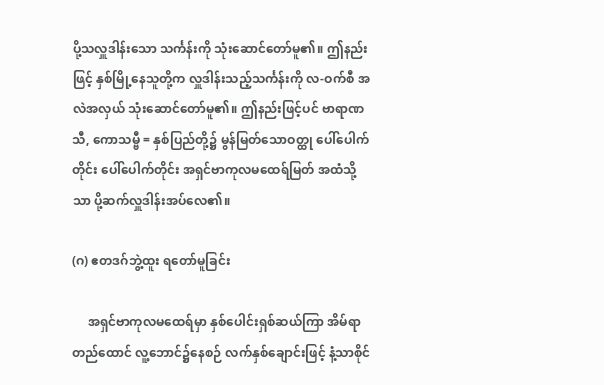ပို့သလှူဒါန်းသော သင်္ကန်းကို သုံးဆောင်တော်မူ၏။ ဤနည်းဖြင့် နှစ်မြို့နေသူတို့က လှူဒါန်းသည့်သင်္ကန်းကို လ-ဝက်စီ အလဲအလှယ် သုံးဆောင်တော်မူ၏။ ဤနည်းဖြင့်ပင် ဗာရာဏသီ, ကောသမ္ဗီ = နှစ်ပြည်တို့၌ မွန်မြတ်သောဝတ္ထု ပေါ်ပေါက်တိုင်း ပေါ်ပေါက်တိုင်း အရှင်ဗာကုလမထေရ်မြတ် အထံသို့သာ ပို့ဆက်လှူဒါန်းအပ်လေ၏။

(ဂ) ဧတဒဂ်ဘွဲ့ထူး ရတော်မူခြင်း

     အရှင်ဗာကုလမထေရ်မှာ နှစ်ပေါင်းရှစ်ဆယ်ကြာ အိမ်ရာတည်ထောင် လူ့ဘောင်၌နေစဉ် လက်နှစ်ချောင်းဖြင့် နံ့သာစိုင်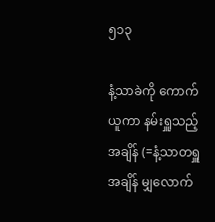၅၁၃

နံ့သာခဲကို ကောက်ယူကာ နမ်းရှူသည့်အချိန် (=နံ့သာတရှူ အချိန် မျှလောက်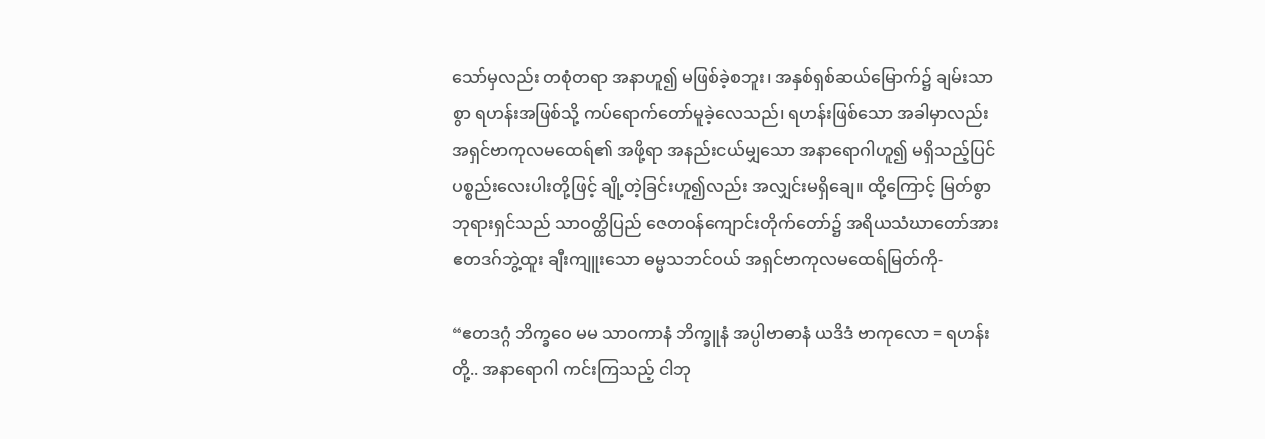သော်မှလည်း တစုံတရာ အနာဟူ၍ မဖြစ်ခဲ့စဘူး၊ အနှစ်ရှစ်ဆယ်မြောက်၌ ချမ်းသာစွာ ရဟန်းအဖြစ်သို့ ကပ်ရောက်တော်မူခဲ့လေသည်၊ ရဟန်းဖြစ်သော အခါမှာလည်း အရှင်ဗာကုလမထေရ်၏ အဖို့ရာ အနည်းငယ်မျှသော အနာရောဂါဟူ၍ မရှိသည့်ပြင် ပစ္စည်းလေးပါးတို့ဖြင့် ချို့တဲ့ခြင်းဟူ၍လည်း အလျှင်းမရှိချေ။ ထို့ကြောင့် မြတ်စွာဘုရားရှင်သည် သာဝတ္ထိပြည် ဇေတဝန်ကျောင်းတိုက်တော်၌ အရိယသံဃာတော်အား ဧတဒဂ်ဘွဲ့ထူး ချီးကျူးသော ဓမ္မသဘင်ဝယ် အရှင်ဗာကုလမထေရ်မြတ်ကို-

“ဧတဒဂ္ဂံ ဘိက္ခဝေ မမ သာဝကာနံ ဘိက္ခူနံ အပ္ပါဗာဓာနံ ယဒိဒံ ဗာကုလော = ရဟန်းတို့.. အနာရောဂါ ကင်းကြသည့် ငါဘု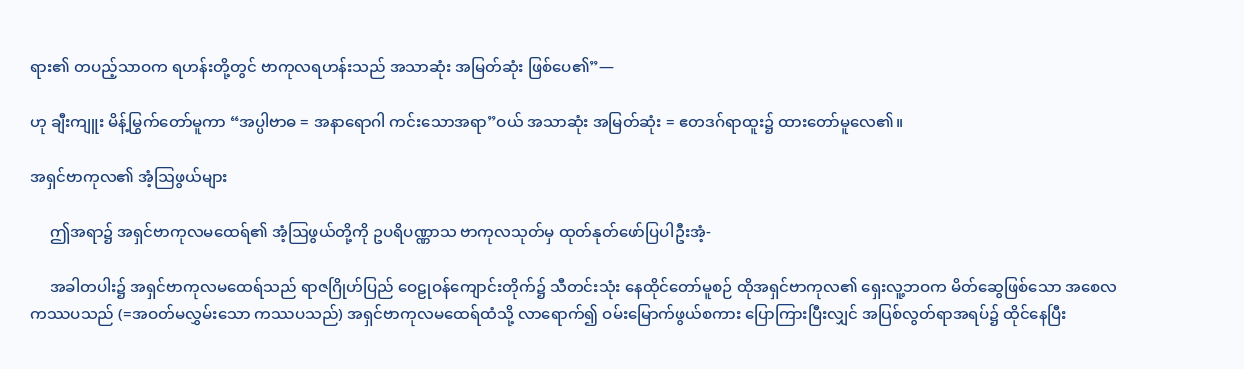ရား၏ တပည့်သာဝက ရဟန်းတို့တွင် ဗာကုလရဟန်းသည် အသာဆုံး အမြတ်ဆုံး ဖြစ်ပေ၏”—

ဟု ချီးကျူး မိန့်မြွက်တော်မူကာ “အပ္ပါဗာဓ = အနာရောဂါ ကင်းသောအရာ”ဝယ် အသာဆုံး အမြတ်ဆုံး = ဧတဒဂ်ရာထူး၌ ထားတော်မူလေ၏။

အရှင်ဗာကုလ၏ အံ့ဩဖွယ်များ

     ဤအရာ၌ အရှင်ဗာကုလမထေရ်၏ အံ့ဩဖွယ်တို့ကို ဥပရိပဏ္ဏာသ ဗာကုလသုတ်မှ ထုတ်နုတ်ဖော်ပြပါဦးအံ့-

     အခါတပါး၌ အရှင်ဗာကုလမထေရ်သည် ရာဇဂြိုဟ်ပြည် ဝေဠုဝန်ကျောင်းတိုက်၌ သီတင်းသုံး နေထိုင်တော်မူစဉ် ထိုအရှင်ဗာကုလ၏ ရှေးလူ့ဘဝက မိတ်ဆွေဖြစ်သော အစေလကဿပသည် (=အဝတ်မလွှမ်းသော ကဿပသည်) အရှင်ဗာကုလမထေရ်ထံသို့ လာရောက်၍ ဝမ်းမြောက်ဖွယ်စကား ပြောကြားပြီးလျှင် အပြစ်လွတ်ရာအရပ်၌ ထိုင်နေပြီး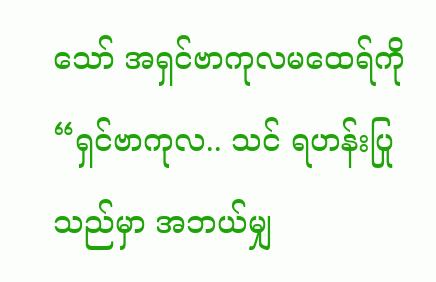သော် အရှင်ဗာကုလမထေရ်ကို “ရှင်ဗာကုလ.. သင် ရဟန်းပြုသည်မှာ အဘယ်မျှ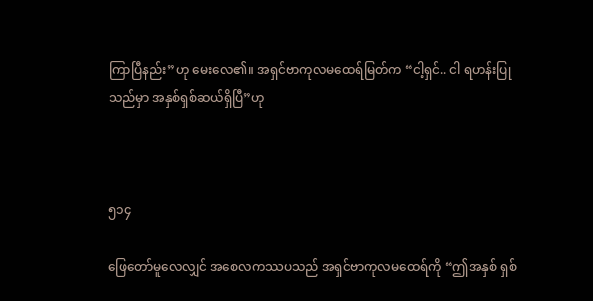ကြာပြီနည်း”ဟု မေးလေ၏။ အရှင်ဗာကုလမထေရ်မြတ်က “ငါ့ရှင်.. ငါ ရဟန်းပြုသည်မှာ အနှစ်ရှစ်ဆယ်ရှိပြီ”ဟု



၅၁၄

ဖြေတော်မူလေလျှင် အစေလကဿပသည် အရှင်ဗာကုလမထေရ်ကို “ဤအနှစ် ရှစ်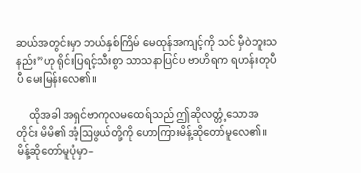ဆယ်အတွင်းမှာ ဘယ်နှစ်ကြိမ် မေထုန်အကျင့်ကို သင် မှီဝဲဘူးသနည်း”ဟု ရိုင်းပြရင့်သီးစွာ သာသနာပြင်ပ ဗာဟိရက ရဟန်းတုပီပီ မေးမြန်းလေ၏။

     ထိုအခါ အရှင်ဗာကုလမထေရ်သည် ဤဆိုလတ္တံ့သောအတိုင်း မိမိ၏ အံ့ဩဖွယ်တို့ကို ဟောကြားမိန့်ဆိုတော်မူလေ၏။ မိန့်ဆိုတော်မူပုံမှာ–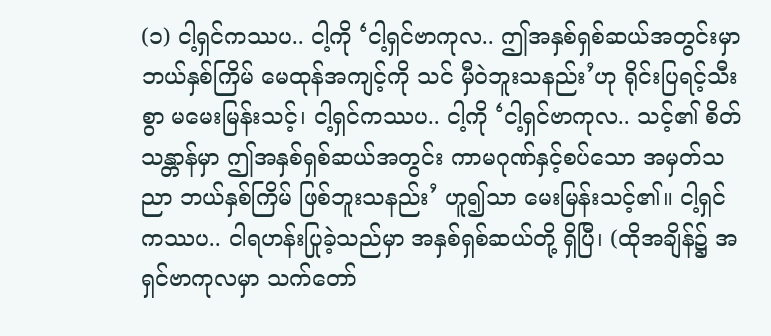(၁) ငါ့ရှင်ကဿပ.. ငါ့ကို ‘ငါ့ရှင်ဗာကုလ.. ဤအနှစ်ရှစ်ဆယ်အတွင်းမှာ ဘယ်နှစ်ကြိမ် မေထုန်အကျင့်ကို သင် မှီဝဲဘူးသနည်း’ဟု ရိုင်းပြရင့်သီးစွာ မမေးမြန်းသင့်၊ ငါ့ရှင်ကဿပ.. ငါ့ကို ‘ငါ့ရှင်ဗာကုလ.. သင့်၏ စိတ်သန္တာန်မှာ ဤအနှစ်ရှစ်ဆယ်အတွင်း ကာမဂုဏ်နှင့်စပ်သော အမှတ်သညာ ဘယ်နှစ်ကြိမ် ဖြစ်ဘူးသနည်း’ ဟူ၍သာ မေးမြန်းသင့်၏။ ငါ့ရှင်ကဿပ.. ငါရဟန်းပြုခဲ့သည်မှာ အနှစ်ရှစ်ဆယ်တို့ ရှိပြီ၊ (ထိုအချိန်၌ အရှင်ဗာကုလမှာ သက်တော်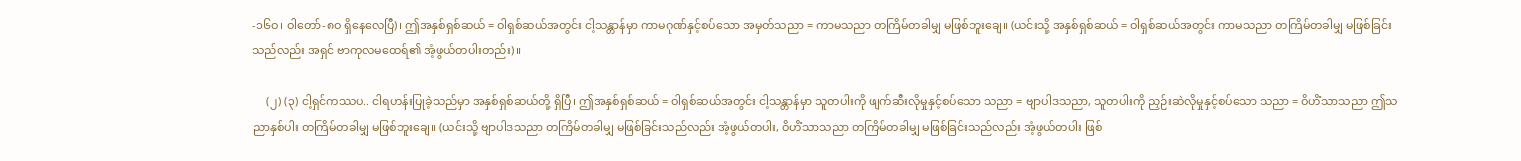-၁၆ဝ၊ ဝါတော်-၈ဝ ရှိနေလေပြီ)၊ ဤအနှစ်ရှစ်ဆယ် = ဝါရှစ်ဆယ်အတွင်း ငါ့သန္တာန်မှာ ကာမဂုဏ်နှင့်စပ်သော အမှတ်သညာ = ကာမသညာ တကြိမ်တခါမျှ မဖြစ်ဘူးချေ။ (ယင်းသို့ အနှစ်ရှစ်ဆယ် = ဝါရှစ်ဆယ်အတွင်း ကာမသညာ တကြိမ်တခါမျှ မဖြစ်ခြင်းသည်လည်း အရှင် ဗာကုလမထေရ်၏ အံ့ဖွယ်တပါးတည်း)။

     (၂) (၃) ငါ့ရှင်ကဿပ.. ငါရဟန်းပြုခဲ့သည်မှာ အနှစ်ရှစ်ဆယ်တို့ ရှိပြီ၊ ဤအနှစ်ရှစ်ဆယ် = ဝါရှစ်ဆယ်အတွင်း ငါ့သန္တာန်မှာ သူတပါးကို ဖျက်ဆီးလိုမှုနှင့်စပ်သော သညာ = ဗျာပါဒသညာ, သူတပါးကို ညှဉ်းဆဲလိုမှုနှင့်စပ်သော သညာ = ဝိဟိံသာသညာ ဤသညာနှစ်ပါး တကြိမ်တခါမျှ မဖြစ်ဘူးချေ။ (ယင်းသို့ ဗျာပါဒသညာ တကြိမ်တခါမျှ မဖြစ်ခြင်းသည်လည်း အံ့ဖွယ်တပါး, ဝိဟိံသာသညာ တကြိမ်တခါမျှ မဖြစ်ခြင်းသည်လည်း အံ့ဖွယ်တပါး ဖြစ်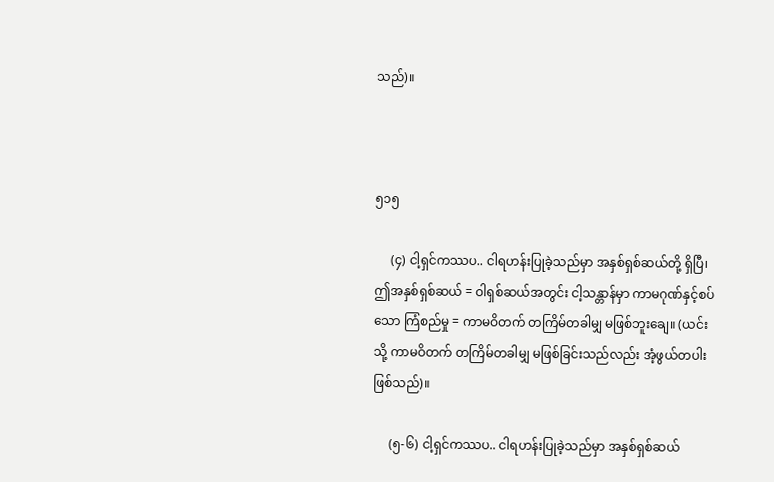သည်)။



၅၁၅

     (၄) ငါ့ရှင်ကဿပ.. ငါရဟန်းပြုခဲ့သည်မှာ အနှစ်ရှစ်ဆယ်တို့ ရှိပြီ၊ ဤအနှစ်ရှစ်ဆယ် = ဝါရှစ်ဆယ်အတွင်း ငါ့သန္တာန်မှာ ကာမဂုဏ်နှင့်စပ်သော ကြံစည်မှု = ကာမဝိတက် တကြိမ်တခါမျှ မဖြစ်ဘူးချေ။ (ယင်းသို့ ကာမဝိတက် တကြိမ်တခါမျှ မဖြစ်ခြင်းသည်လည်း အံ့ဖွယ်တပါးဖြစ်သည်)။

     (၅-၆) ငါ့ရှင်ကဿပ.. ငါရဟန်းပြုခဲ့သည်မှာ အနှစ်ရှစ်ဆယ်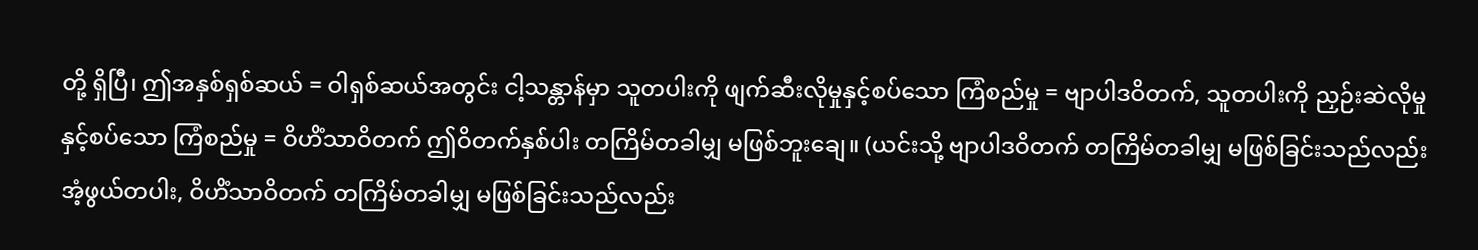တို့ ရှိပြီ၊ ဤအနှစ်ရှစ်ဆယ် = ဝါရှစ်ဆယ်အတွင်း ငါ့သန္တာန်မှာ သူတပါးကို ဖျက်ဆီးလိုမှုနှင့်စပ်သော ကြံစည်မှု = ဗျာပါဒဝိတက်, သူတပါးကို ညှဉ်းဆဲလိုမှုနှင့်စပ်သော ကြံစည်မှု = ဝိဟိံသာဝိတက် ဤဝိတက်နှစ်ပါး တကြိမ်တခါမျှ မဖြစ်ဘူးချေ။ (ယင်းသို့ ဗျာပါဒဝိတက် တကြိမ်တခါမျှ မဖြစ်ခြင်းသည်လည်း အံ့ဖွယ်တပါး, ဝိဟိံသာဝိတက် တကြိမ်တခါမျှ မဖြစ်ခြင်းသည်လည်း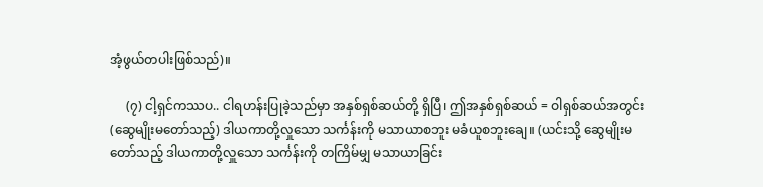အံ့ဖွယ်တပါးဖြစ်သည်)။

     (၇) ငါ့ရှင်ကဿပ.. ငါရဟန်းပြုခဲ့သည်မှာ အနှစ်ရှစ်ဆယ်တို့ ရှိပြီ၊ ဤအနှစ်ရှစ်ဆယ် = ဝါရှစ်ဆယ်အတွင်း (ဆွေမျိုးမတော်သည့်) ဒါယကာတို့လှူသော သင်္ကန်းကို မသာယာစဘူး မခံယူစဘူးချေ။ (ယင်းသို့ ဆွေမျိုးမတော်သည့် ဒါယကာတို့လှူသော သင်္ကန်းကို တကြိမ်မျှ မသာယာခြင်း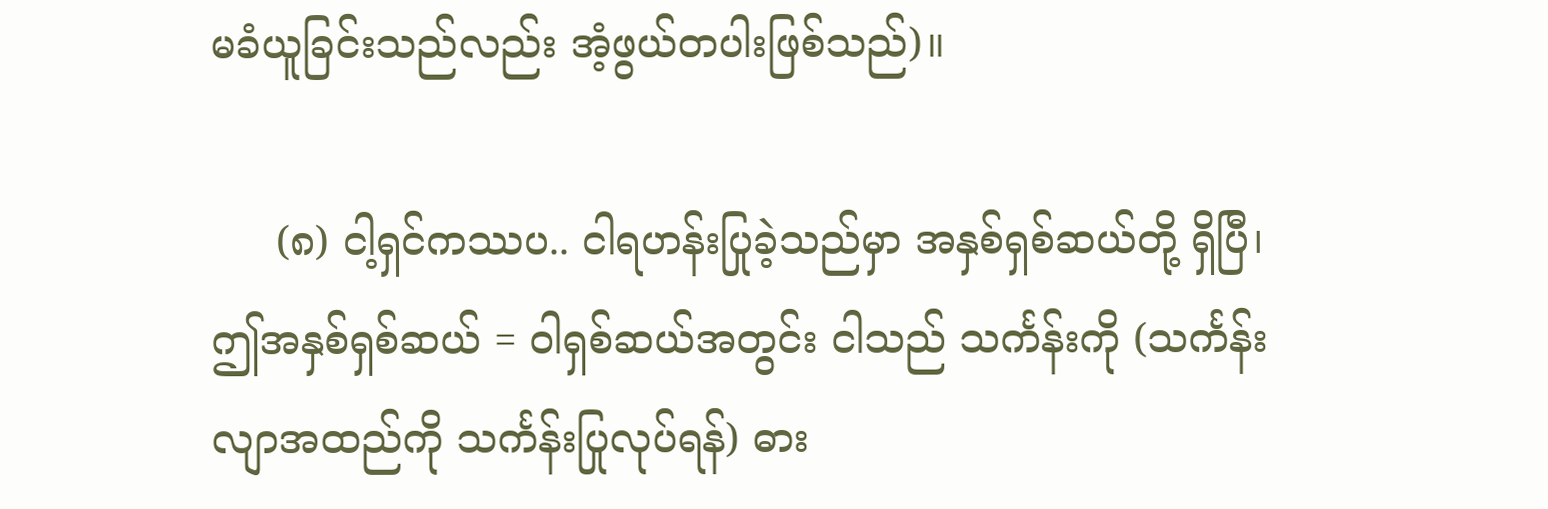မခံယူခြင်းသည်လည်း အံ့ဖွယ်တပါးဖြစ်သည်)။

     (၈) ငါ့ရှင်ကဿပ.. ငါရဟန်းပြုခဲ့သည်မှာ အနှစ်ရှစ်ဆယ်တို့ ရှိပြီ၊ ဤအနှစ်ရှစ်ဆယ် = ဝါရှစ်ဆယ်အတွင်း ငါသည် သင်္ကန်းကို (သင်္ကန်းလျာအထည်ကို သင်္ကန်းပြုလုပ်ရန်) ဓား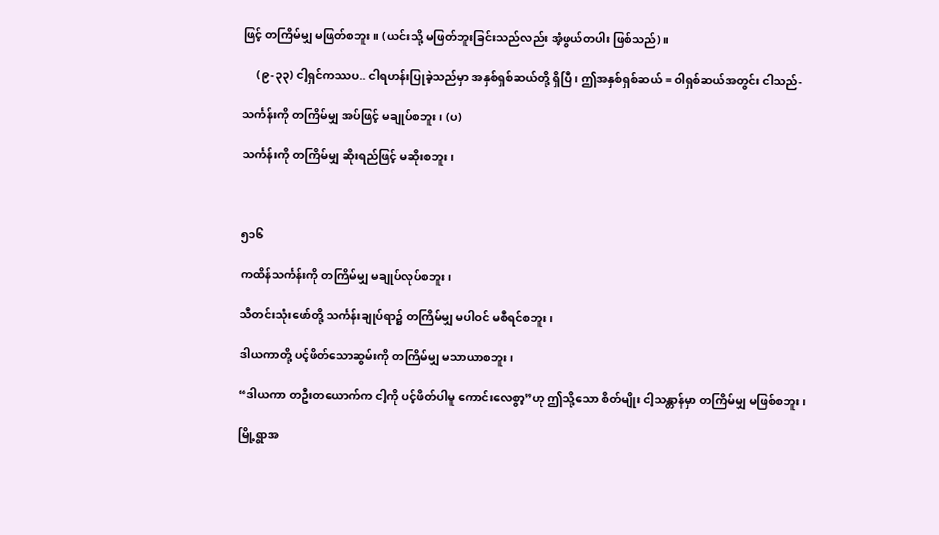ဖြင့် တကြိမ်မျှ မဖြတ်စဘူး။ (ယင်းသို့ မဖြတ်ဘူးခြင်းသည်လည်း အံ့ဖွယ်တပါး ဖြစ်သည်)။

     (၉-၃၃) ငါ့ရှင်ကဿပ.. ငါရဟန်းပြုခဲ့သည်မှာ အနှစ်ရှစ်ဆယ်တို့ ရှိပြီ၊ ဤအနှစ်ရှစ်ဆယ် = ဝါရှစ်ဆယ်အတွင်း ငါသည်-

သင်္ကန်းကို တကြိမ်မျှ အပ်ဖြင့် မချုပ်စဘူး၊ (ပ)

သင်္ကန်းကို တကြိမ်မျှ ဆိုးရည်ဖြင့် မဆိုးစဘူး၊



၅၁၆

ကထိန်သင်္ကန်းကို တကြိမ်မျှ မချုပ်လုပ်စဘူး၊

သီတင်းသုံးဖော်တို့ သင်္ကန်းချုပ်ရာ၌ တကြိမ်မျှ မပါဝင် မစီရင်စဘူး၊

ဒါယကာတို့ ပင့်ဖိတ်သောဆွမ်းကို တကြိမ်မျှ မသာယာစဘူး၊

“ဒါယကာ တဦးတယောက်က ငါ့ကို ပင့်ဖိတ်ပါမူ ကောင်းလေစွာ့”ဟု ဤသို့သော စိတ်မျိုး ငါ့သန္တာန်မှာ တကြိမ်မျှ မဖြစ်စဘူး၊

မြို့ရွာအ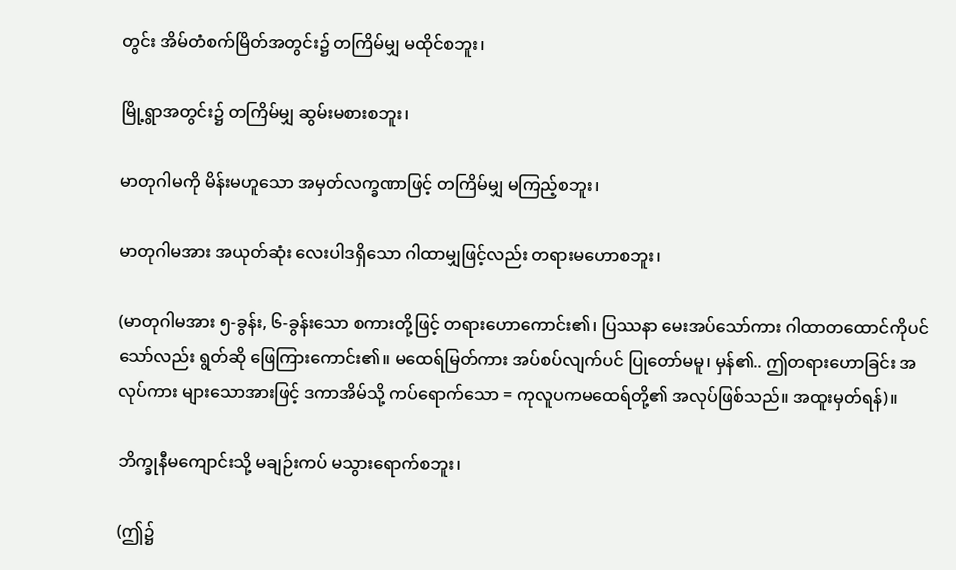တွင်း အိမ်တံစက်မြိတ်အတွင်း၌ တကြိမ်မျှ မထိုင်စဘူး၊

မြို့ရွာအတွင်း၌ တကြိမ်မျှ ဆွမ်းမစားစဘူး၊

မာတုဂါမကို မိန်းမဟူသော အမှတ်လက္ခဏာဖြင့် တကြိမ်မျှ မကြည့်စဘူး၊

မာတုဂါမအား အယုတ်ဆုံး လေးပါဒရှိသော ဂါထာမျှဖြင့်လည်း တရားမဟောစဘူး၊

(မာတုဂါမအား ၅-ခွန်း, ၆-ခွန်းသော စကားတို့ဖြင့် တရားဟောကောင်း၏၊ ပြဿနာ မေးအပ်သော်ကား ဂါထာတထောင်ကိုပင်သော်လည်း ရွတ်ဆို ဖြေကြားကောင်း၏။ မထေရ်မြတ်ကား အပ်စပ်လျက်ပင် ပြုတော်မမူ၊ မှန်၏.. ဤတရားဟောခြင်း အလုပ်ကား များသောအားဖြင့် ဒကာအိမ်သို့ ကပ်ရောက်သော = ကုလူပကမထေရ်တို့၏ အလုပ်ဖြစ်သည်။ အထူးမှတ်ရန်)။

ဘိက္ခုနီမကျောင်းသို့ မချဉ်းကပ် မသွားရောက်စဘူး၊

(ဤ၌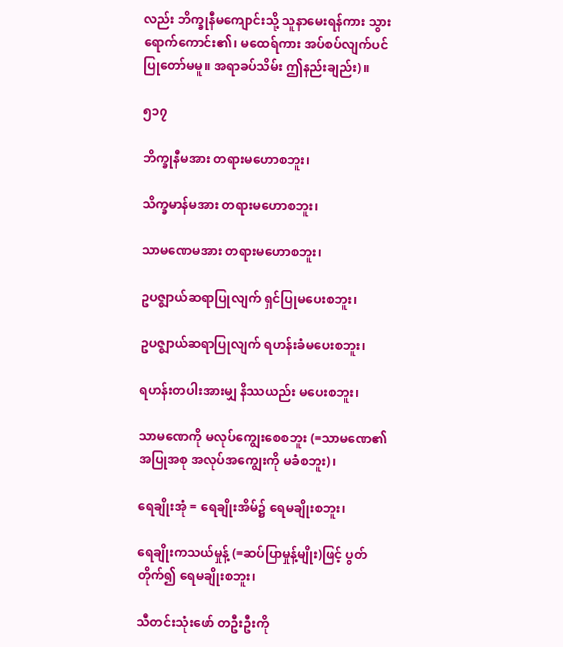လည်း ဘိက္ခုနီမကျောင်းသို့ သူနာမေးရန်ကား သွားရောက်ကောင်း၏၊ မထေရ်ကား အပ်စပ်လျက်ပင် ပြုတော်မမူ။ အရာခပ်သိမ်း ဤနည်းချည်း)။

၅၁၇

ဘိက္ခုနီမအား တရားမဟောစဘူး၊

သိက္ခမာန်မအား တရားမဟောစဘူး၊

သာမဏေမအား တရားမဟောစဘူး၊

ဥပဇ္ဈာယ်ဆရာပြုလျက် ရှင်ပြုမပေးစဘူး၊

ဥပဇ္ဈာယ်ဆရာပြုလျက် ရဟန်းခံမပေးစဘူး၊

ရဟန်းတပါးအားမျှ နိဿယည်း မပေးစဘူး၊

သာမဏေကို မလုပ်ကျွေးစေစဘူး (=သာမဏေ၏ အပြုအစု အလုပ်အကျွေးကို မခံစဘူး)၊

ရေချိုးအုံ = ရေချိုးအိမ်၌ ရေမချိုးစဘူး၊

ရေချိုးကသယ်မှုန့် (=ဆပ်ပြာမှုန့်မျိုး)ဖြင့် ပွတ်တိုက်၍ ရေမချိုးစဘူး၊

သီတင်းသုံးဖော် တဦးဦးကို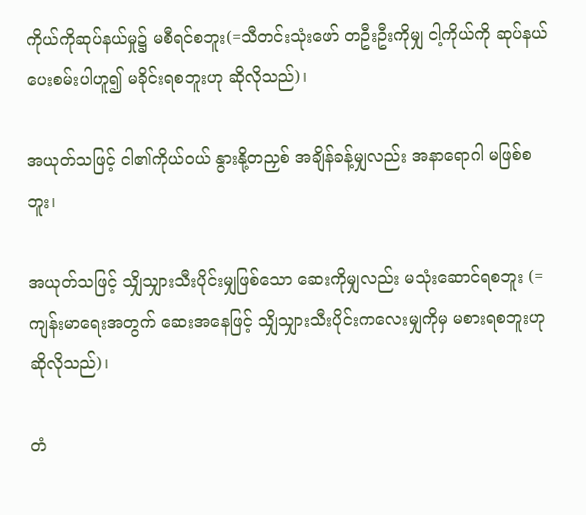ကိုယ်ကိုဆုပ်နယ်မှု၌ မစီရင်စဘူး(=သီတင်းသုံးဖော် တဦးဦးကိုမျှ ငါ့ကိုယ်ကို ဆုပ်နယ်ပေးစမ်းပါဟူ၍ မခိုင်းရစဘူးဟု ဆိုလိုသည်)၊

အယုတ်သဖြင့် ငါ၏ကိုယ်ဝယ် နွားနို့တညှစ် အချိန်ခန့်မျှလည်း အနာရောဂါ မဖြစ်စဘူး၊

အယုတ်သဖြင့် သျှိသျှားသီးပိုင်းမျှဖြစ်သော ဆေးကိုမျှလည်း မသုံးဆောင်ရစဘူး (=ကျန်းမာရေးအတွက် ဆေးအနေဖြင့် သျှိသျှားသီးပိုင်းကလေးမျှကိုမှ မစားရစဘူးဟု ဆိုလိုသည်)၊

တံ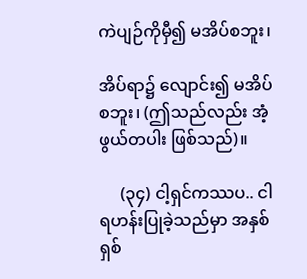ကဲပျဉ်ကိုမှီ၍ မအိပ်စဘူး၊

အိပ်ရာ၌ လျောင်း၍ မအိပ်စဘူး၊ (ဤသည်လည်း အံ့ဖွယ်တပါး ဖြစ်သည်)။

     (၃၄) ငါ့ရှင်ကဿပ.. ငါရဟန်းပြုခဲ့သည်မှာ အနှစ်ရှစ်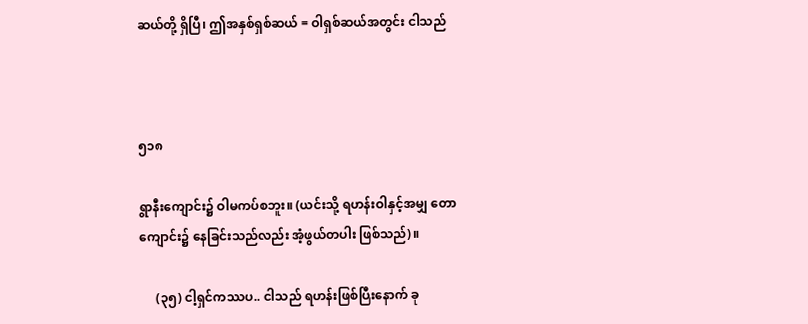ဆယ်တို့ ရှိပြီ၊ ဤအနှစ်ရှစ်ဆယ် = ဝါရှစ်ဆယ်အတွင်း ငါသည်



၅၁၈

ရွာနီးကျောင်း၌ ဝါမကပ်စဘူး။ (ယင်းသို့ ရဟန်းဝါနှင့်အမျှ တောကျောင်း၌ နေခြင်းသည်လည်း အံ့ဖွယ်တပါး ဖြစ်သည်)။

     (၃၅) ငါ့ရှင်ကဿပ.. ငါသည် ရဟန်းဖြစ်ပြီးနောက် ခု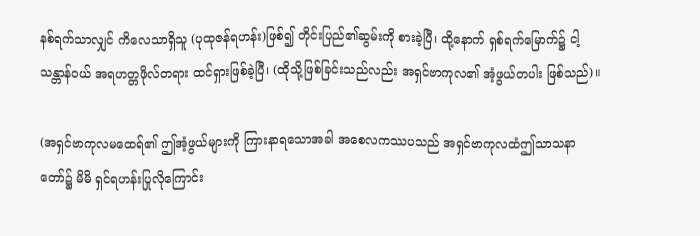နစ်ရက်သာလျှင် ကိလေသာရှိသူ (ပုထုဇန်ရဟန်း)ဖြစ်၍ တိုင်းပြည်၏ဆွမ်းကို စားခဲ့ပြီ၊ ထို့နောက် ရှစ်ရက်မြောက်၌ ငါ့သန္တာန်ဝယ် အရဟတ္တဖိုလ်တရား ထင်ရှားဖြစ်ခဲ့ပြီ၊ (ထိုသို့ဖြစ်ခြင်းသည်လည်း အရှင်ဗာကုလ၏ အံ့ဖွယ်တပါး ဖြစ်သည်)။

(အရှင်ဗာကုလမထေရ်၏ ဤအံ့ဖွယ်များကို ကြားနာရသောအခါ အစေလကဿပသည် အရှင်ဗာကုလထံဤသာသနာတော်၌ မိမိ ရှင်ရဟန်းပြုလိုကြောင်း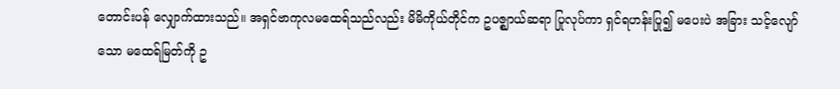တောင်းပန် လျှောက်ထားသည်။ အရှင်ဗာကုလမထေရ်သည်လည်း မိမိကိုယ်တိုင်က ဥပဇ္ဈာယ်ဆရာ ပြုလုပ်ကာ ရှင်ရဟန်းပြု၍ မပေးပဲ အခြား သင့်လျော်သော မထေရ်မြတ်ကို ဥ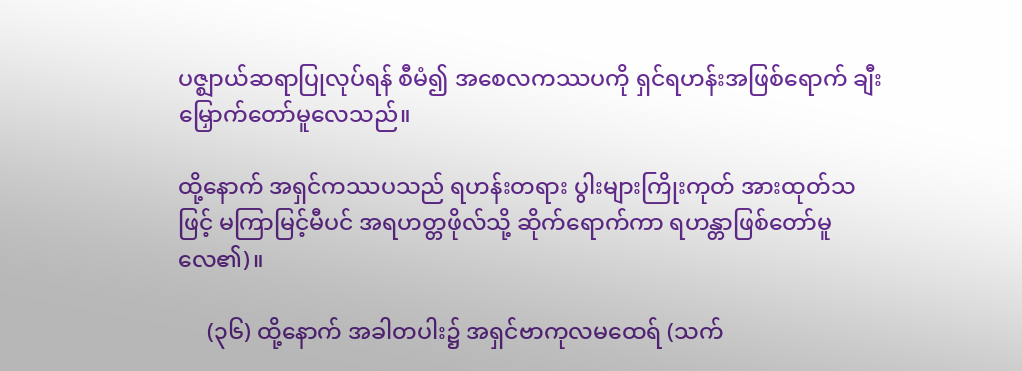ပဇ္ဈာယ်ဆရာပြုလုပ်ရန် စီမံ၍ အစေလကဿပကို ရှင်ရဟန်းအဖြစ်ရောက် ချီးမြှောက်တော်မူလေသည်။

ထို့နောက် အရှင်ကဿပသည် ရဟန်းတရား ပွါးများကြိုးကုတ် အားထုတ်သဖြင့် မကြာမြင့်မီပင် အရဟတ္တဖိုလ်သို့ ဆိုက်ရောက်ကာ ရဟန္တာဖြစ်တော်မူလေ၏)။

     (၃၆) ထို့နောက် အခါတပါး၌ အရှင်ဗာကုလမထေရ် (သက်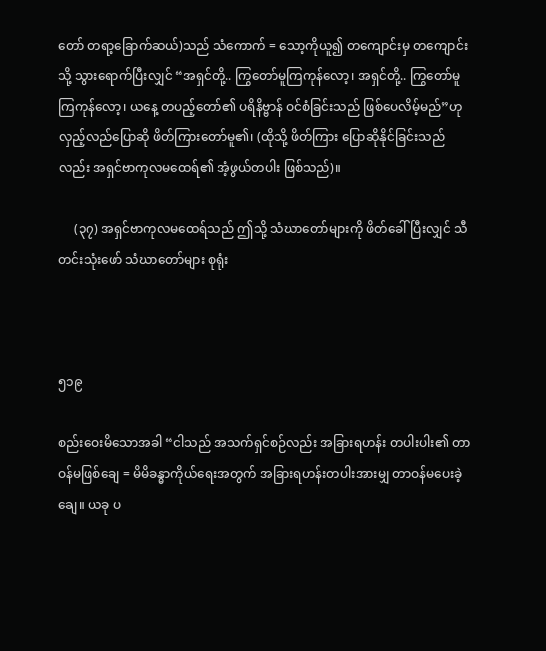တော် တရာ့ခြောက်ဆယ်)သည် သံကောက် = သော့ကိုယူ၍ တကျောင်းမှ တကျောင်းသို့ သွားရောက်ပြီးလျှင် “အရှင်တို့.. ကြွတော်မူကြကုန်လော့၊ အရှင်တို့.. ကြွတော်မူကြကုန်လော့၊ ယနေ့ တပည့်တော်၏ ပရိနိဗ္ဗာန် ဝင်စံခြင်းသည် ဖြစ်ပေလိမ့်မည်”ဟု လှည့်လည်ပြောဆို ဖိတ်ကြားတော်မူ၏၊ (ထိုသို့ ဖိတ်ကြား ပြောဆိုနိုင်ခြင်းသည်လည်း အရှင်ဗာကုလမထေရ်၏ အံ့ဖွယ်တပါး ဖြစ်သည်)။

     (၃၇) အရှင်ဗာကုလမထေရ်သည် ဤသို့ သံဃာတော်များကို ဖိတ်ခေါ်ပြီးလျှင် သီတင်းသုံးဖော် သံဃာတော်များ စုရုံး



၅၁၉

စည်းဝေးမိသောအခါ “ငါသည် အသက်ရှင်စဉ်လည်း အခြားရဟန်း တပါးပါး၏ တာဝန်မဖြစ်ချေ = မိမိခန္ဓာကိုယ်ရေးအတွက် အခြားရဟန်းတပါးအားမျှ တာဝန်မပေးခဲ့ချေ။ ယခု ပ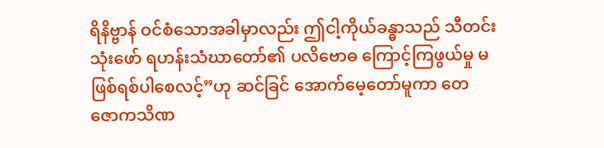ရိနိဗ္ဗာန် ဝင်စံသောအခါမှာလည်း ဤငါ့ကိုယ်ခန္ဓာသည် သီတင်းသုံးဖော် ရဟန်းသံဃာတော်၏ ပလိဗောဓ ကြောင့်ကြဖွယ်မှု မဖြစ်ရစ်ပါစေလင့်”ဟု ဆင်ခြင် အောက်မေ့တော်မူကာ တေဇောကသိဏ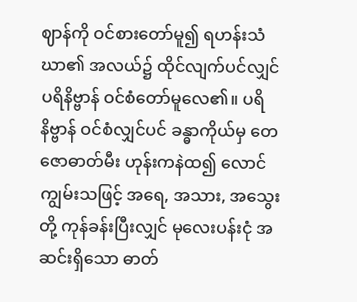ဈာန်ကို ဝင်စားတော်မူ၍ ရဟန်းသံဃာ၏ အလယ်၌ ထိုင်လျက်ပင်လျှင် ပရိနိဗ္ဗာန် ဝင်စံတော်မူလေ၏။ ပရိနိဗ္ဗာန် ဝင်စံလျှင်ပင် ခန္ဓာကိုယ်မှ တေဇောဓာတ်မီး ဟုန်းကနဲထ၍ လောင်ကျွမ်းသဖြင့် အရေ, အသား, အသွေးတို့ ကုန်ခန်းပြီးလျှင် မုလေးပန်းငုံ အဆင်းရှိသော ဓာတ်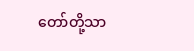တော်တို့သာ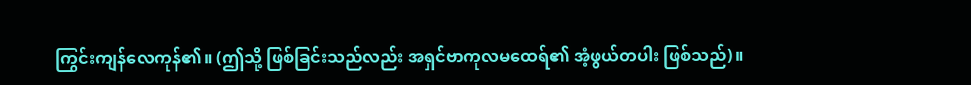ကြွင်းကျန်လေကုန်၏။ (ဤသို့ ဖြစ်ခြင်းသည်လည်း အရှင်ဗာကုလမထေရ်၏ အံ့ဖွယ်တပါး ဖြစ်သည်)။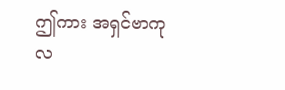ဤကား အရှင်ဗာကုလ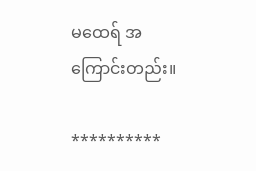မထေရ် အကြောင်းတည်း။

**********